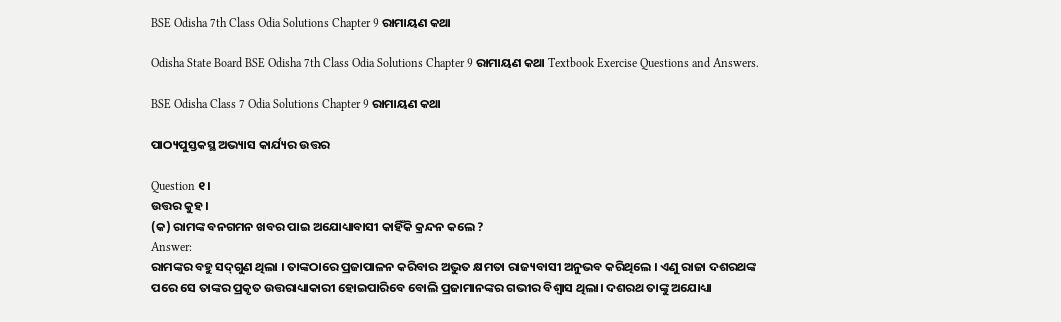BSE Odisha 7th Class Odia Solutions Chapter 9 ରାମାୟଣ କଥା

Odisha State Board BSE Odisha 7th Class Odia Solutions Chapter 9 ରାମାୟଣ କଥା Textbook Exercise Questions and Answers.

BSE Odisha Class 7 Odia Solutions Chapter 9 ରାମାୟଣ କଥା

ପାଠ୍ୟପୁସ୍ତକସ୍ଥ ଅଭ୍ୟାସ କାର୍ଯ୍ୟର ଉତ୍ତର

Question ୧।
ଉତ୍ତର କୁହ ।
(କ) ରାମଙ୍କ ବନଗମନ ଖବର ପାଇ ଅଯୋଧ୍ୟାବାସୀ କାହିଁକି କ୍ରନ୍ଦନ କଲେ ?
Answer:
ରାମଙ୍କର ବହୁ ସଦ୍‌ଗୁଣ ଥିଲା । ତାଙ୍କଠାରେ ପ୍ରଜାପାଳନ କରିବାର ଅଦ୍ଭୁତ କ୍ଷମତା ରାଜ୍ୟବାସୀ ଅନୁଭବ କରିଥିଲେ । ଏଣୁ ରାଜା ଦଶରଥଙ୍କ ପରେ ସେ ତାଙ୍କର ପ୍ରକୃତ ଉତ୍ତରାଧ୍ୟାକାରୀ ହୋଇପାରିବେ ବୋଲି ପ୍ରଜାମାନଙ୍କର ଗଭୀର ବିଶ୍ଵାସ ଥିଲା। ଦଶରଥ ତାଙ୍କୁ ଅଯୋଧ୍ୟା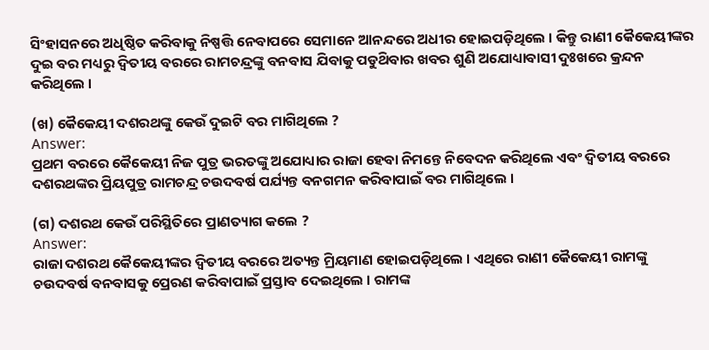ସିଂହାସନରେ ଅଧିଷ୍ଠିତ କରିବାକୁ ନିଷ୍ପତ୍ତି ନେବାପରେ ସେମାନେ ଆନନ୍ଦରେ ଅଧୀର ହୋଇପଡ଼ିଥିଲେ । କିନ୍ତୁ ରାଣୀ କୈକେୟୀଙ୍କର ଦୁଇ ବର ମଧ୍ୟରୁ ଦ୍ଵିତୀୟ ବରରେ ରାମଚନ୍ଦ୍ରଙ୍କୁ ବନବାସ ଯିବାକୁ ପଡୁଥ‌ିବାର ଖବର ଶୁଣି ଅଯୋଧ୍ୟାବାସୀ ଦୁଃଖରେ କ୍ରନ୍ଦନ କରିଥିଲେ ।

(ଖ) କୈକେୟୀ ଦଶରଥଙ୍କୁ କେଉଁ ଦୁଇଟି ବର ମାଗିଥିଲେ ?
Answer:
ପ୍ରଥମ ବରରେ କୈକେୟୀ ନିଜ ପୁତ୍ର ଭରତଙ୍କୁ ଅଯୋଧ୍ୟାର ରାଜା ହେବା ନିମନ୍ତେ ନିବେଦନ କରିଥିଲେ ଏବଂ ଦ୍ଵିତୀୟ ବରରେ ଦଶରଥଙ୍କର ପ୍ରିୟପୁତ୍ର ରାମଚନ୍ଦ୍ର ଚଉଦବର୍ଷ ପର୍ଯ୍ୟନ୍ତ ବନଗମନ କରିବାପାଇଁ ବର ମାଗିଥିଲେ ।

(ଗ) ଦଶରଥ କେଉଁ ପରିସ୍ଥିତିରେ ପ୍ରାଣତ୍ୟାଗ କଲେ ?
Answer:
ରାଜା ଦଶରଥ କୈକେୟୀଙ୍କର ଦ୍ଵିତୀୟ ବରରେ ଅତ୍ୟନ୍ତ ମ୍ରିୟମାଣ ହୋଇପଡ଼ିଥିଲେ । ଏଥିରେ ରାଣୀ କୈକେୟୀ ରାମଙ୍କୁ ଚଉଦବର୍ଷ ବନବାସକୁ ପ୍ରେରଣ କରିବାପାଇଁ ପ୍ରସ୍ତାବ ଦେଇଥିଲେ । ରାମଙ୍କ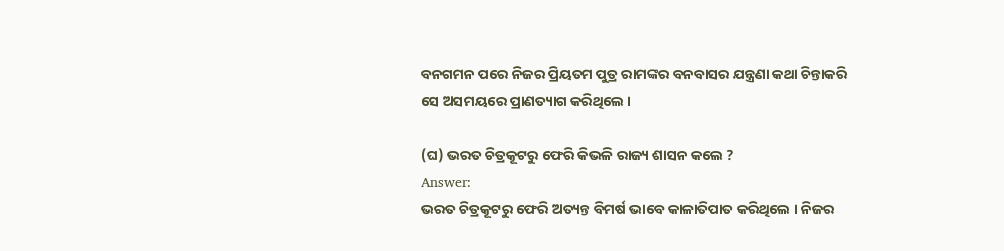ବନଗମନ ପରେ ନିଜର ପ୍ରିୟତମ ପୁତ୍ର ରାମଙ୍କର ବନବାସର ଯନ୍ତ୍ରଣା କଥା ଚିନ୍ତାକରି ସେ ଅସମୟରେ ପ୍ରାଣତ୍ୟାଗ କରିଥିଲେ ।

(ଘ) ଭରତ ଚିତ୍ରକୂଟରୁ ଫେରି କିଭଳି ରାଜ୍ୟ ଶାସନ କଲେ ?
Answer:
ଭରତ ଚିତ୍ରକୂଟରୁ ଫେରି ଅତ୍ୟନ୍ତ ବିମର୍ଷ ଭାବେ କାଳାତିପାତ କରିଥିଲେ । ନିଜର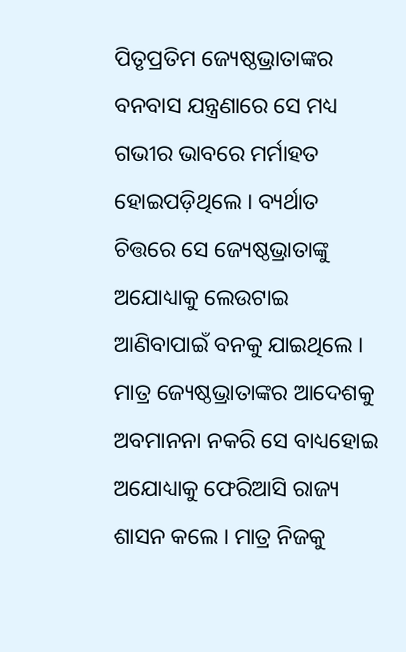ପିତୃପ୍ରତିମ ଜ୍ୟେଷ୍ଠଭ୍ରାତାଙ୍କର ବନବାସ ଯନ୍ତ୍ରଣାରେ ସେ ମଧ୍ୟ ଗଭୀର ଭାବରେ ମର୍ମାହତ ହୋଇପଡ଼ିଥିଲେ । ବ୍ୟର୍ଥାତ ଚିତ୍ତରେ ସେ ଜ୍ୟେଷ୍ଠଭ୍ରାତାଙ୍କୁ ଅଯୋଧ୍ୟାକୁ ଲେଉଟାଇ ଆଣିବାପାଇଁ ବନକୁ ଯାଇଥିଲେ । ମାତ୍ର ଜ୍ୟେଷ୍ଠଭ୍ରାତାଙ୍କର ଆଦେଶକୁ ଅବମାନନା ନକରି ସେ ବାଧ୍ୟହୋଇ ଅଯୋଧ୍ୟାକୁ ଫେରିଆସି ରାଜ୍ୟ ଶାସନ କଲେ । ମାତ୍ର ନିଜକୁ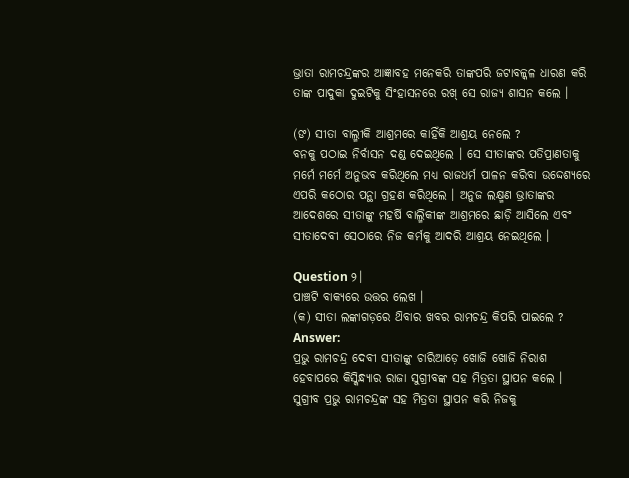ଭ୍ରାତା ରାମଚନ୍ଦ୍ରଙ୍କର ଆଜ୍ଞାବହ ମନେକରି ତାଙ୍କପରି ଜଟାବଳ୍କଳ ଧାରଣ କରି ତାଙ୍କ ପାଦୁକା ଦୁଇଟିକୁ ସିଂହାସନରେ ରଖ୍ ସେ ରାଜ୍ୟ ଶାସନ କଲେ ।

(ଙ) ସୀତା ବାଲ୍ମୀକି ଆଶ୍ରମରେ କାହିଁକି ଆଶ୍ରୟ ନେଲେ ?
ବନକୁ ପଠାଇ ନିର୍ବାସନ ଦଣ୍ଡ ଦେଇଥିଲେ । ସେ ସୀତାଙ୍କର ପତିପ୍ରାଣତାକୁ ମର୍ମେ ମର୍ମେ ଅନୁଭବ କରିଥିଲେ ମଧ୍ୟ ରାଜଧର୍ମ ପାଳନ କରିବା ଉଦ୍ଦେଶ୍ୟରେ ଏପରି କଠୋର ପନ୍ଥା ଗ୍ରହଣ କରିଥିଲେ । ଅନୁଜ ଲକ୍ଷ୍ମଣ ଭ୍ରାତାଙ୍କର ଆଦେଶରେ ସୀତାଙ୍କୁ ମହର୍ଷି ବାଲ୍ମିକୀଙ୍କ ଆଶ୍ରମରେ ଛାଡ଼ି ଆସିଲେ ଏବଂ ସୀତାଦେବୀ ସେଠାରେ ନିଜ କର୍ମକୁ ଆଦରି ଆଶ୍ରୟ ନେଇଥିଲେ ।

Question ୨।
ପାଞ୍ଚଟି ବାକ୍ୟରେ ଉତ୍ତର ଲେଖ ।
(କ) ସୀତା ଲଙ୍କାଗଡ଼ରେ ଥ‌ିବାର ଖବର ରାମଚନ୍ଦ୍ର କିପରି ପାଇଲେ ?
Answer:
ପ୍ରଭୁ ରାମଚନ୍ଦ୍ର ଦେବୀ ସୀତାଙ୍କୁ ଚାରିଆଡ଼େ ଖୋଜି ଖୋଜି ନିରାଶ ହେବାପରେ କିସ୍କିନ୍ଧ୍ୟାର ରାଜା ସୁଗ୍ରୀବଙ୍କ ସହ ମିତ୍ରତା ସ୍ଥାପନ କଲେ । ସୁଗ୍ରୀବ ପ୍ରଭୁ ରାମଚନ୍ଦ୍ରଙ୍କ ସହ ମିତ୍ରତା ସ୍ଥାପନ କରି ନିଜକୁ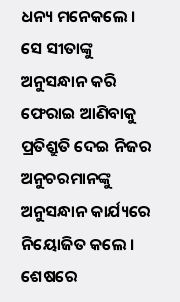ଧନ୍ୟ ମନେକଲେ । ସେ ସୀତାଙ୍କୁ ଅନୁସନ୍ଧାନ କରି ଫେରାଇ ଆଣିବାକୁ ପ୍ରତିଶ୍ରୁତି ଦେଇ ନିଜର ଅନୁଚରମାନଙ୍କୁ ଅନୁସନ୍ଧାନ କାର୍ଯ୍ୟରେ ନିୟୋଜିତ କଲେ । ଶେଷରେ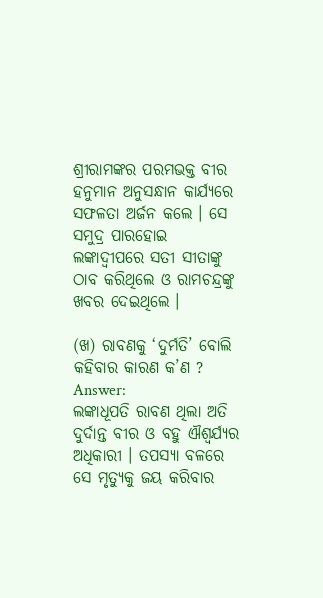ଶ୍ରୀରାମଙ୍କର ପରମଭକ୍ତ ବୀର ହନୁମାନ ଅନୁସନ୍ଧାନ କାର୍ଯ୍ୟରେ ସଫଳତା ଅର୍ଜନ କଲେ । ସେ ସମୁଦ୍ର ପାରହୋଇ ଲଙ୍କାଦ୍ଵୀପରେ ସତୀ ସୀତାଙ୍କୁ ଠାବ କରିଥିଲେ ଓ ରାମଚନ୍ଦ୍ରଙ୍କୁ ଖବର ଦେଇଥିଲେ ।

(ଖ) ରାବଣକୁ ‘ଦୁର୍ମତି’ ବୋଲି କହିବାର କାରଣ କ’ଣ ?
Answer:
ଲଙ୍କାଧୂପତି ରାବଣ ଥିଲା ଅତି ଦୁର୍ଦାନ୍ତ ବୀର ଓ ବହୁ ଐଶ୍ଵର୍ଯ୍ୟର ଅଧିକାରୀ । ତପସ୍ୟା ବଳରେ ସେ ମୃତ୍ୟୁକୁ ଜୟ କରିବାର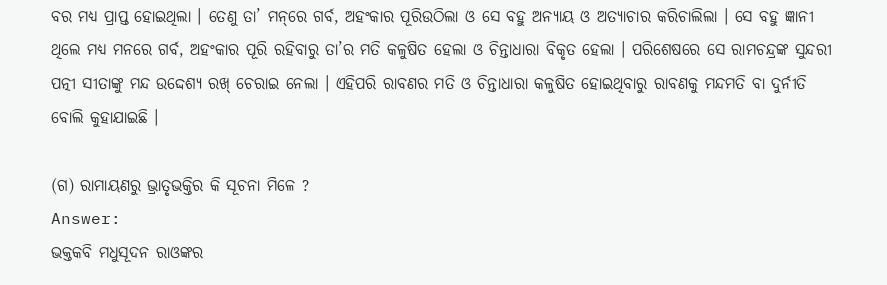ବର ମଧ୍ୟ ପ୍ରାପ୍ତ ହୋଇଥିଲା । ତେଣୁ ତା’ ମନ୍‌ରେ ଗର୍ବ, ଅହଂକାର ପୂରିଉଠିଲା ଓ ସେ ବହୁ ଅନ୍ୟାୟ ଓ ଅତ୍ୟାଚାର କରିଚାଲିଲା । ସେ ବହୁ ଜ୍ଞାନୀ ଥିଲେ ମଧ୍ୟ ମନରେ ଗର୍ବ, ଅହଂକାର ପୂରି ରହିବାରୁ ତା’ର ମତି କଳୁଷିତ ହେଲା ଓ ଚିନ୍ତାଧାରା ବିକୃତ ହେଲା । ପରିଶେଷରେ ସେ ରାମଚନ୍ଦ୍ରଙ୍କ ସୁନ୍ଦରୀ ପତ୍ନୀ ସୀତାଙ୍କୁ ମନ୍ଦ ଉଦ୍ଦେଶ୍ୟ ରଖ୍ ଚେରାଇ ନେଲା । ଏହିପରି ରାବଣର ମତି ଓ ଚିନ୍ତାଧାରା କଳୁଷିତ ହୋଇଥିବାରୁ ରାବଣକୁ ମନ୍ଦମତି ବା ଦୁର୍ନୀତି ବୋଲି କୁହାଯାଇଛି ।

(ଗ) ରାମାୟଣରୁ ଭ୍ରାତୃଭକ୍ତିର କି ସୂଚନା ମିଳେ ?
Answer:
ଭକ୍ତକବି ମଧୁସୂଦନ ରାଓଙ୍କର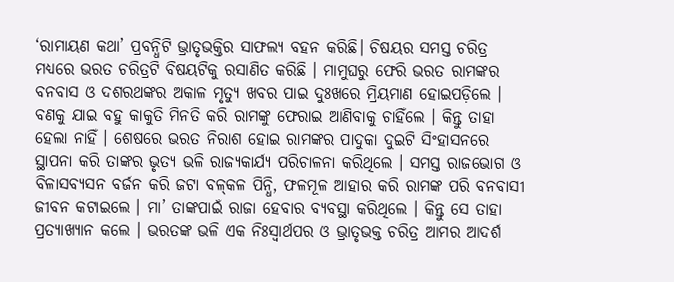‘ରାମାୟଣ କଥା’ ପ୍ରବନ୍ଧିଟି ଭ୍ରାତୃଭକ୍ତିର ସାଫଲ୍ୟ ବହନ କରିଛି। ଚିଷୟର ସମସ୍ତ ଚରିତ୍ର ମଧ୍ୟରେ ଭରତ ଚରିତ୍ରଟି ବିଷୟଟିକୁ ରସାଣିତ କରିଛି । ମାମୁଘରୁ ଫେରି ଭରତ ରାମଙ୍କର ବନବାସ ଓ ଦଶରଥଙ୍କର ଅକାଳ ମୃତ୍ୟୁ ଖବର ପାଇ ଦୁଃଖରେ ମ୍ରିୟମାଣ ହୋଇପଡ଼ିଲେ । ବଣକୁ ଯାଇ ବହୁ କାକୁତି ମିନତି କରି ରାମଙ୍କୁ ଫେରାଇ ଆଣିବାକୁ ଚାହିଁଲେ । କିନ୍ତୁ ତାହା ହେଲା ନାହିଁ । ଶେଷରେ ଭରତ ନିରାଶ ହୋଇ ରାମଙ୍କର ପାଦୁକା ଦୁଇଟି ସିଂହାସନରେ ସ୍ଥାପନା କରି ତାଙ୍କର ଭୃତ୍ୟ ଭଳି ରାଜ୍ୟକାର୍ଯ୍ୟ ପରିଚାଳନା କରିଥିଲେ । ସମସ୍ତ ରାଜଭୋଗ ଓ ବିଳାସବ୍ୟସନ ବର୍ଜନ କରି ଜଟା ବଳ୍‌କଳ ପିନ୍ଧି, ଫଳମୂଳ ଆହାର କରି ରାମଙ୍କ ପରି ବନବାସୀ ଜୀବନ କଟାଇଲେ । ମା’ ତାଙ୍କପାଇଁ ରାଜା ହେବାର ବ୍ୟବସ୍ଥା କରିଥିଲେ । କିନ୍ତୁ ସେ ତାହା ପ୍ରତ୍ୟାଖ୍ୟାନ କଲେ । ଭରତଙ୍କ ଭଳି ଏକ ନିଃସ୍ୱାର୍ଥପର ଓ ଭ୍ରାତୃଭକ୍ତ ଚରିତ୍ର ଆମର ଆଦର୍ଶ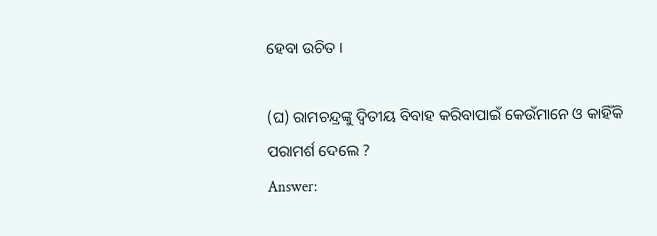ହେବା ଉଚିତ ।

(ଘ) ରାମଚନ୍ଦ୍ରଙ୍କୁ ଦ୍ୱିତୀୟ ବିବାହ କରିବାପାଇଁ କେଉଁମାନେ ଓ କାହିଁକି ପରାମର୍ଶ ଦେଲେ ?
Answer: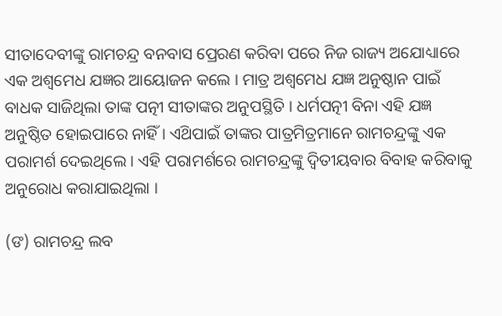ସୀତାଦେବୀଙ୍କୁ ରାମଚନ୍ଦ୍ର ବନବାସ ପ୍ରେରଣ କରିବା ପରେ ନିଜ ରାଜ୍ୟ ଅଯୋଧ୍ୟାରେ ଏକ ଅଶ୍ଵମେଧ ଯଜ୍ଞର ଆୟୋଜନ କଲେ । ମାତ୍ର ଅଶ୍ଵମେଧ ଯଜ୍ଞ ଅନୁଷ୍ଠାନ ପାଇଁ ବାଧକ ସାଜିଥିଲା ତାଙ୍କ ପତ୍ନୀ ସୀତାଙ୍କର ଅନୁପସ୍ଥିତି । ଧର୍ମପତ୍ନୀ ବିନା ଏହି ଯଜ୍ଞ ଅନୁଷ୍ଠିତ ହୋଇପାରେ ନାହିଁ । ଏଥ‌ିପାଇଁ ତାଙ୍କର ପାତ୍ରମିତ୍ରମାନେ ରାମଚନ୍ଦ୍ରଙ୍କୁ ଏକ ପରାମର୍ଶ ଦେଇଥିଲେ । ଏହି ପରାମର୍ଶରେ ରାମଚନ୍ଦ୍ରଙ୍କୁ ଦ୍ୱିତୀୟବାର ବିବାହ କରିବାକୁ ଅନୁରୋଧ କରାଯାଇଥିଲା ।

(ଙ) ରାମଚନ୍ଦ୍ର ଲବ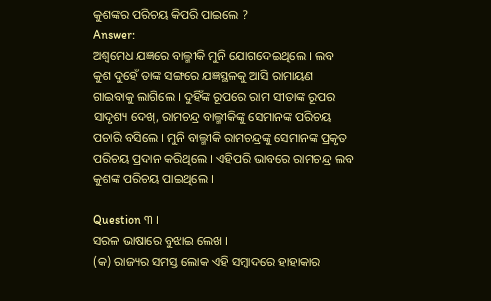କୁଶଙ୍କର ପରିଚୟ କିପରି ପାଇଲେ ?
Answer:
ଅଶ୍ଵମେଧ ଯଜ୍ଞରେ ବାଲ୍ମୀକି ମୁନି ଯୋଗଦେଇଥିଲେ । ଲବ କୁଶ ଦୁହେଁ ତାଙ୍କ ସଙ୍ଗରେ ଯଜ୍ଞସ୍ଥଳକୁ ଆସି ରାମାୟଣ ଗାଇବାକୁ ଲାଗିଲେ । ଦୁହିଁଙ୍କ ରୂପରେ ରାମ ସୀତାଙ୍କ ରୂପର ସାଦୃଶ୍ୟ ଦେଖ୍, ରାମଚନ୍ଦ୍ର ବାଲ୍ମୀକିଙ୍କୁ ସେମାନଙ୍କ ପରିଚୟ ପଚାରି ବସିଲେ । ମୁନି ବାଲ୍ମୀକି ରାମଚନ୍ଦ୍ରଙ୍କୁ ସେମାନଙ୍କ ପ୍ରକୃତ ପରିଚୟ ପ୍ରଦାନ କରିଥିଲେ । ଏହିପରି ଭାବରେ ରାମଚନ୍ଦ୍ର ଲବ କୁଶଙ୍କ ପରିଚୟ ପାଇଥିଲେ ।

Question ୩ ।
ସରଳ ଭାଷାରେ ବୁଝାଇ ଲେଖ ।
(କ) ରାଜ୍ୟର ସମସ୍ତ ଲୋକ ଏହି ସମ୍ବାଦରେ ହାହାକାର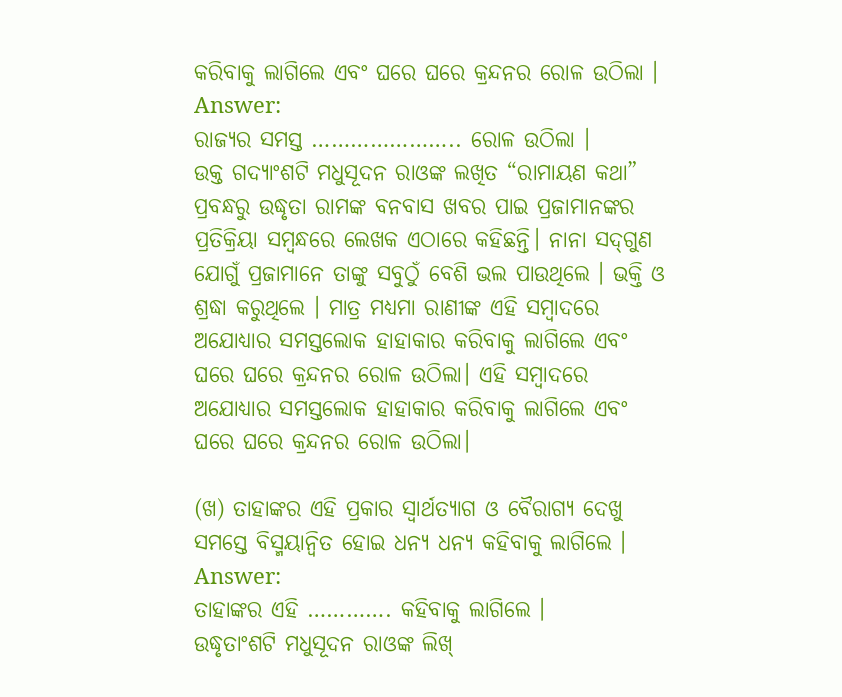କରିବାକୁ ଲାଗିଲେ ଏବଂ ଘରେ ଘରେ କ୍ରନ୍ଦନର ରୋଳ ଉଠିଲା ।
Answer:
ରାଜ୍ୟର ସମସ୍ତ ………………….. ରୋଳ ଉଠିଲା ।
ଉକ୍ତ ଗଦ୍ୟାଂଶଟି ମଧୁସୂଦନ ରାଓଙ୍କ ଲଖିତ “ରାମାୟଣ କଥା” ପ୍ରବନ୍ଧରୁ ଉଦ୍ଧୃତା ରାମଙ୍କ ବନବାସ ଖବର ପାଇ ପ୍ରଜାମାନଙ୍କର ପ୍ରତିକ୍ରିୟା ସମ୍ବନ୍ଧରେ ଲେଖକ ଏଠାରେ କହିଛନ୍ତି। ନାନା ସଦ୍‌ଗୁଣ ଯୋଗୁଁ ପ୍ରଜାମାନେ ତାଙ୍କୁ ସବୁଠୁଁ ବେଶି ଭଲ ପାଉଥିଲେ । ଭକ୍ତି ଓ ଶ୍ରଦ୍ଧା କରୁଥିଲେ । ମାତ୍ର ମଧ୍ୟମା ରାଣୀଙ୍କ ଏହି ସମ୍ବାଦରେ ଅଯୋଧ୍ୟାର ସମସ୍ତଲୋକ ହାହାକାର କରିବାକୁ ଲାଗିଲେ ଏବଂ ଘରେ ଘରେ କ୍ରନ୍ଦନର ରୋଳ ଉଠିଲା। ଏହି ସମ୍ବାଦରେ ଅଯୋଧ୍ୟାର ସମସ୍ତଲୋକ ହାହାକାର କରିବାକୁ ଲାଗିଲେ ଏବଂ ଘରେ ଘରେ କ୍ରନ୍ଦନର ରୋଳ ଉଠିଲା।

(ଖ) ତାହାଙ୍କର ଏହି ପ୍ରକାର ସ୍ଵାର୍ଥତ୍ୟାଗ ଓ ବୈରାଗ୍ୟ ଦେଖୁ ସମସ୍ତେ ବିସ୍ମୟାନ୍ବିତ ହୋଇ ଧନ୍ୟ ଧନ୍ୟ କହିବାକୁ ଲାଗିଲେ ।
Answer:
ତାହାଙ୍କର ଏହି …………. କହିବାକୁ ଲାଗିଲେ ।
ଉଦ୍ଧୃତାଂଶଟି ମଧୁସୂଦନ ରାଓଙ୍କ ଲିଖ୍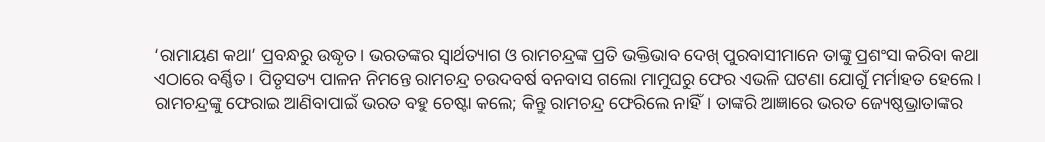‘ରାମାୟଣ କଥା’ ପ୍ରବନ୍ଧରୁ ଉଦ୍ଧୃତ। ଭରତଙ୍କର ସ୍ଵାର୍ଥତ୍ୟାଗ ଓ ରାମଚନ୍ଦ୍ରଙ୍କ ପ୍ରତି ଭକ୍ତିଭାବ ଦେଖ୍ ପୁରବାସୀମାନେ ତାଙ୍କୁ ପ୍ରଶଂସା କରିବା କଥା ଏଠାରେ ବର୍ଣ୍ଣିତ। ପିତୃସତ୍ୟ ପାଳନ ନିମନ୍ତେ ରାମଚନ୍ଦ୍ର ଚଉଦବର୍ଷ ବନବାସ ଗଲୋ ମାମୁଘରୁ ଫେର ଏଭଳି ଘଟଣା ଯୋଗୁଁ ମର୍ମାହତ ହେଲେ। ରାମଚନ୍ଦ୍ରଙ୍କୁ ଫେରାଇ ଆଣିବାପାଇଁ ଭରତ ବହୁ ଚେଷ୍ଟା କଲେ; କିନ୍ତୁ ରାମଚନ୍ଦ୍ର ଫେରିଲେ ନାହିଁ। ତାଙ୍କରି ଆଜ୍ଞାରେ ଭରତ ଜ୍ୟେଷ୍ଠଭ୍ରାତାଙ୍କର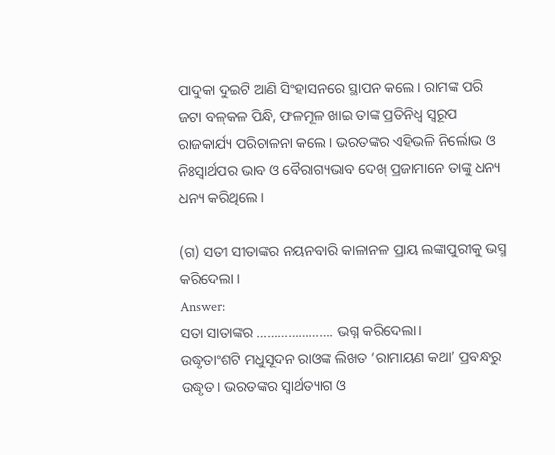ପାଦୁକା ଦୁଇଟି ଆଣି ସିଂହାସନରେ ସ୍ଥାପନ କଲେ। ରାମଙ୍କ ପରି ଜଟା ବଳ୍‌କଳ ପିନ୍ଧି, ଫଳମୂଳ ଖାଇ ତାଙ୍କ ପ୍ରତିନିଧ୍ଵ ସ୍ଵରୂପ ରାଜକାର୍ଯ୍ୟ ପରିଚାଳନା କଲେ। ଭରତଙ୍କର ଏହିଭଳି ନିର୍ଲୋଭ ଓ ନିଃସ୍ୱାର୍ଥପର ଭାବ ଓ ବୈରାଗ୍ୟଭାବ ଦେଖ୍ ପ୍ରଜାମାନେ ତାଙ୍କୁ ଧନ୍ୟ ଧନ୍ୟ କରିଥିଲେ।

(ଗ) ସତୀ ସୀତାଙ୍କର ନୟନବାରି କାଳାନଳ ପ୍ରାୟ ଲଙ୍କାପୁରୀକୁ ଭସ୍ମ କରିଦେଲା ।
Answer:
ସତା ସାତାଙ୍କର …………………. ଭଗ୍ନ କରିଦେଲା।
ଉଦ୍ଧୃତାଂଶଟି ମଧୁସୂଦନ ରାଓଙ୍କ ଲିଖତ ‘ରାମାୟଣ କଥା’ ପ୍ରବନ୍ଧରୁ ଉଦ୍ଧୃତ। ଭରତଙ୍କର ସ୍ଵାର୍ଥତ୍ୟାଗ ଓ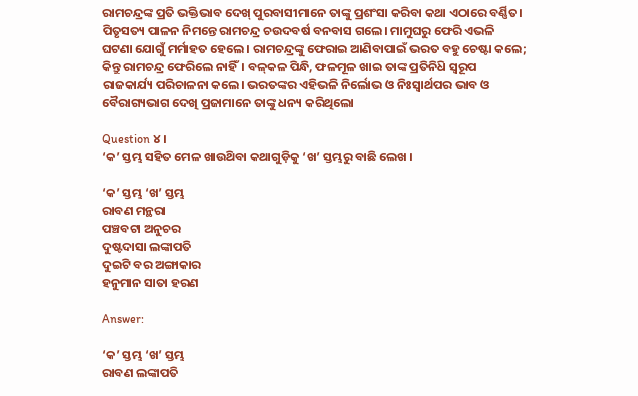ରାମଚନ୍ଦ୍ରଙ୍କ ପ୍ରତି ଭକ୍ତିଭାବ ଦେଖ୍ ପୁରବାସୀମାନେ ତାଙ୍କୁ ପ୍ରଶଂସା କରିବା କଥା ଏଠାରେ ବର୍ଣ୍ଣିତ। ପିତୃସତ୍ୟ ପାଳନ ନିମନ୍ତେ ରାମଚନ୍ଦ୍ର ଚଉଦବର୍ଷ ବନବାସ ଗଲେ। ମାମୁଘରୁ ଫେରି ଏଭଳି ଘଟଣା ଯୋଗୁଁ ମର୍ମାହତ ହେଲେ। ରାମଚନ୍ଦ୍ରଙ୍କୁ ଫେରାଇ ଆଣିବାପାଇଁ ଭରତ ବହୁ ଚେଷ୍ଟା କଲେ; କିନ୍ତୁ ରାମଚନ୍ଦ୍ର ଫେରିଲେ ନାହିଁ। ବଳ୍‌କଳ ପିନ୍ଧି, ଫଳମୂଳ ଖାଇ ତାଙ୍କ ପ୍ରତିନିଧ‌ି ସ୍ଵରୂପ ରାଜକାର୍ଯ୍ୟ ପରିଚାଳନା କଲେ। ଭରତଙ୍କର ଏହିଭଳି ନିର୍ଲୋଭ ଓ ନିଃସ୍ୱାର୍ଥପର ଭାବ ଓ ବୈରାଗ୍ୟଭାଗ ଦେଖି ପ୍ରଜାମାନେ ତାଙ୍କୁ ଧନ୍ୟ କରିଥିଲୋ

Question ୪।
‘କ’ ସ୍ତମ୍ଭ ସହିତ ମେଳ ଖାଉଥ‌ିବା କଥାଗୁଡ଼ିକୁ ‘ଖ’ ସ୍ତମ୍ଭରୁ ବାଛି ଲେଖ ।

‘କ’ ସ୍ତମ୍ଭ ‘ଖ’ ସ୍ତମ୍ଭ
ରାବଣ ମନ୍ଥରା
ପଞ୍ଚବଟା ଅନୁଚର
ଦୁଷ୍ଟଦାସା ଲଙ୍କାପତି
ଦୁଇଟି ବର ଅଙ୍ଗାକାର
ହନୁମାନ ସାତା ହରଣ

Answer:

‘କ’ ସ୍ତମ୍ଭ ‘ଖ’ ସ୍ତମ୍ଭ
ରାବଣ ଲଙ୍କାପତି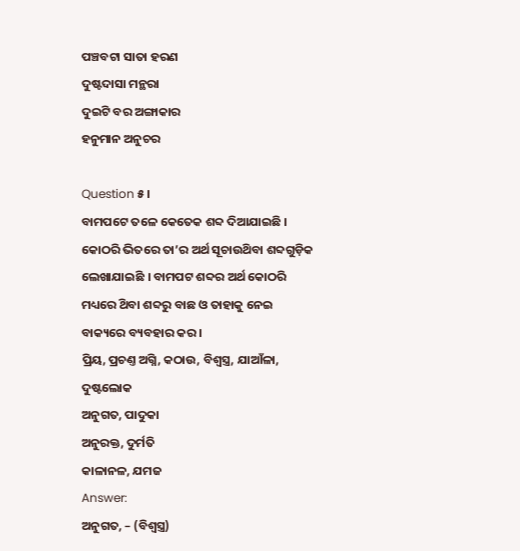ପଞ୍ଚବଟା ସାତା ହରଣ
ଦୁଷ୍ଟଦାସା ମନ୍ଥରା
ଦୁଇଟି ବର ଅଙ୍ଗାକାର
ହନୁମାନ ଅନୁଚର

Question ୫।
ବାମପଟେ ତଳେ କେତେକ ଶବ୍ଦ ଦିଆଯାଇଛି । କୋଠରି ଭିତରେ ତା’ର ଅର୍ଥ ସୂଚାଉଥ‌ିବା ଶବ୍ଦଗୁଡ଼ିକ ଲେଖାଯାଇଛି । ବାମପଟ ଶବ୍ଦର ଅର୍ଥ କୋଠରି ମଧ୍ୟରେ ଥ‌ିବା ଶବ୍ଦରୁ ବାଛ ଓ ତାହାକୁ ନେଇ ବାକ୍ୟରେ ବ୍ୟବହାର କର ।
ପ୍ରିୟ, ପ୍ରଚଣ୍ତ ଅଗ୍ନି, କଠାଉ, ବିଶ୍ଵସ୍ତ୍ର, ଯାଆଁଳା, ଦୁଷ୍ଟଲୋକ
ଅନୁଗତ, ପାଦୁକା
ଅନୁରକ୍ତ, ଦୁର୍ମତି
କାଳାନଳ, ଯମଜ
Answer:
ଅନୁଗତ, – (ବିଶ୍ଵସ୍ତ୍ର)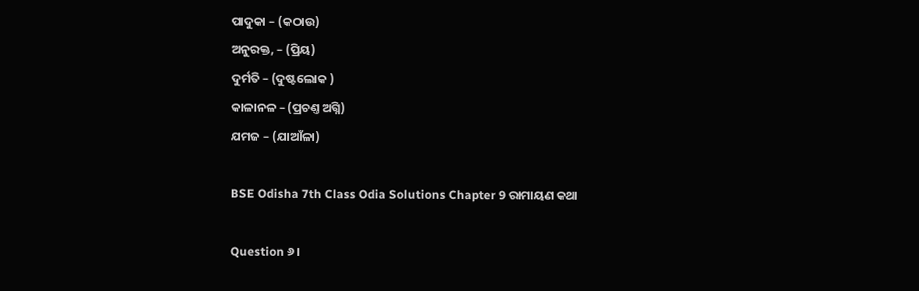ପାଦୁକା – (କଠାଉ)
ଅନୁରକ୍ତ, – (ପ୍ରିୟ)
ଦୁର୍ମତି – (ଦୁଷ୍ଟଲୋକ )
କାଳାନଳ – (ପ୍ରଚଣ୍ତ ଅଗ୍ନି)
ଯମଜ – (ଯାଆଁଳା)

BSE Odisha 7th Class Odia Solutions Chapter 9 ରାମାୟଣ କଥା

Question ୬।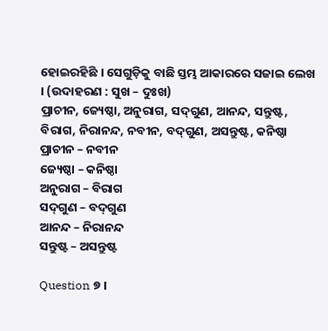ହୋଇରହିଛି । ସେଗୁଡ଼ିକୁ ବାଛି ସ୍ତମ୍ଭ ଆକାରରେ ସଜାଇ ଲେଖ । (ଉଦାହରଣ : ସୁଖ – ଦୁଃଖ)
ପ୍ରାଚୀନ, ଜ୍ୟେଷ୍ଠା, ଅନୁରାଗ, ସଦ୍‌ଗୁଣ, ଆନନ୍ଦ, ସନ୍ତୁଷ୍ଟ, ବିରାଗ, ନିରାନନ୍ଦ, ନବୀନ, ବଦ୍‌ଗୁଣ, ଅସନ୍ତୁଷ୍ଟ, କନିଷ୍ଠା
ପ୍ରାଚୀନ – ନବୀନ
ଜ୍ୟେଷ୍ଠା – କନିଷ୍ଠା
ଅନୁରାଗ – ବିରାଗ
ସଦ୍‌ଗୁଣ – ବଦ୍‌ଗୁଣ
ଆନନ୍ଦ – ନିରାନନ୍ଦ
ସନ୍ତୁଷ୍ଟ – ଅସନ୍ତୁଷ୍ଟ

Question ୭ ।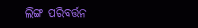ଲିଙ୍ଗ ପରିବର୍ତ୍ତନ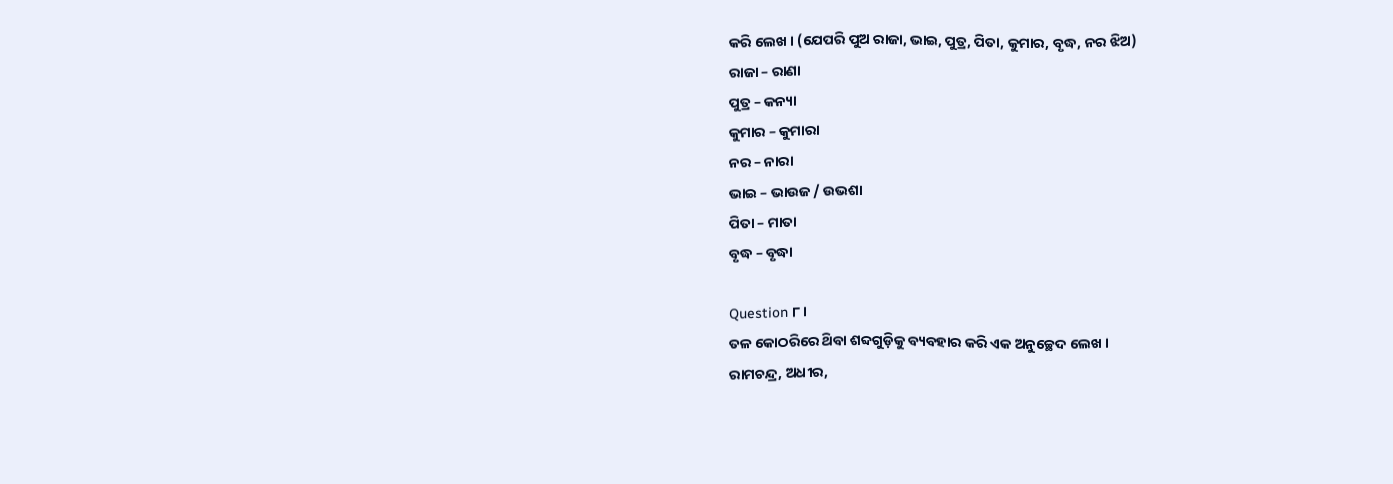କରି ଲେଖ । (ଯେପରି ପୁଅ ରାଜା, ଭାଇ, ପୁତ୍ର, ପିତା, କୁମାର, ବୃଦ୍ଧ, ନର ଝିଅ)
ରାଜା – ରାଣା
ପୁତ୍ର – କନ୍ୟା
କୁମାର – କୁମାରା
ନର – ନାରା
ଭାଇ – ଭାଉଜ / ଉଭଶା
ପିତା – ମାତା
ବୃଦ୍ଧ – ବୃଦ୍ଧା

Question ୮।
ତଳ କୋଠରିରେ ଥ‌ିବା ଶବ୍ଦଗୁଡ଼ିକୁ ବ୍ୟବହାର କରି ଏକ ଅନୁଚ୍ଛେଦ ଲେଖ ।
ରାମଚନ୍ଦ୍ର, ଅଧୀର,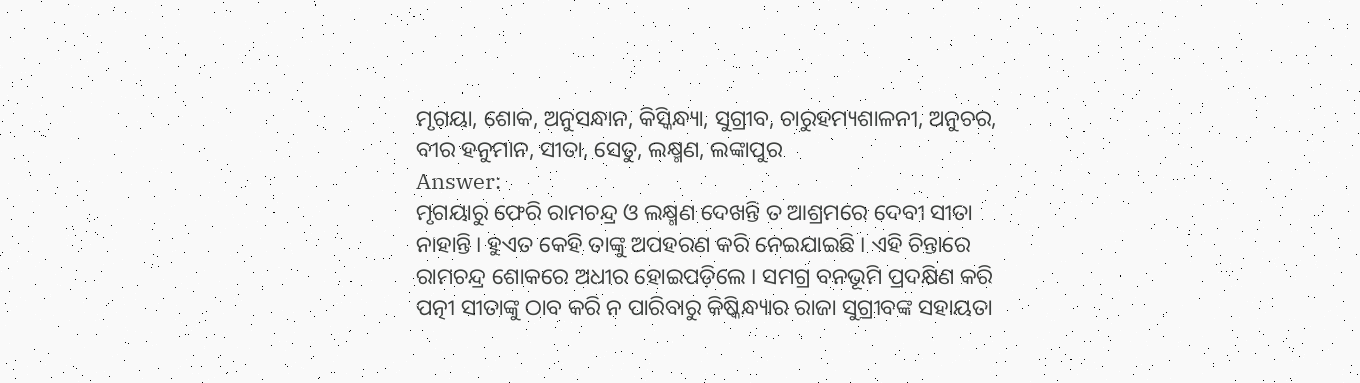ମୃଗୟା, ଶୋକ, ଅନୁସନ୍ଧାନ, କିସ୍କିନ୍ଧ୍ୟା, ସୁଗ୍ରୀବ, ଚାରୁହମ୍ୟଶାଳନୀ, ଅନୁଚର, ବୀର ହନୁମାନ, ସୀତା, ସେତୁ, ଲକ୍ଷ୍ମଣ, ଲଙ୍କାପୁର
Answer:
ମୃଗୟାରୁ ଫେରି ରାମଚନ୍ଦ୍ର ଓ ଲକ୍ଷ୍ମଣ ଦେଖନ୍ତି ତ ଆଶ୍ରମରେ ଦେବୀ ସୀତା ନାହାନ୍ତି । ହୁଏତ କେହି ତାଙ୍କୁ ଅପହରଣ କରି ନେଇଯାଇଛି । ଏହି ଚିନ୍ତାରେ ରାମଚନ୍ଦ୍ର ଶୋକରେ ଅଧୀର ହୋଇପଡ଼ିଲେ । ସମଗ୍ର ବନଭୂମି ପ୍ରଦକ୍ଷିଣ କରି ପତ୍ନୀ ସୀତାଙ୍କୁ ଠାବ କରି ନ ପାରିବାରୁ କିଷ୍କିନ୍ଧ୍ୟାର ରାଜା ସୁଗ୍ରୀବଙ୍କ ସହାୟତା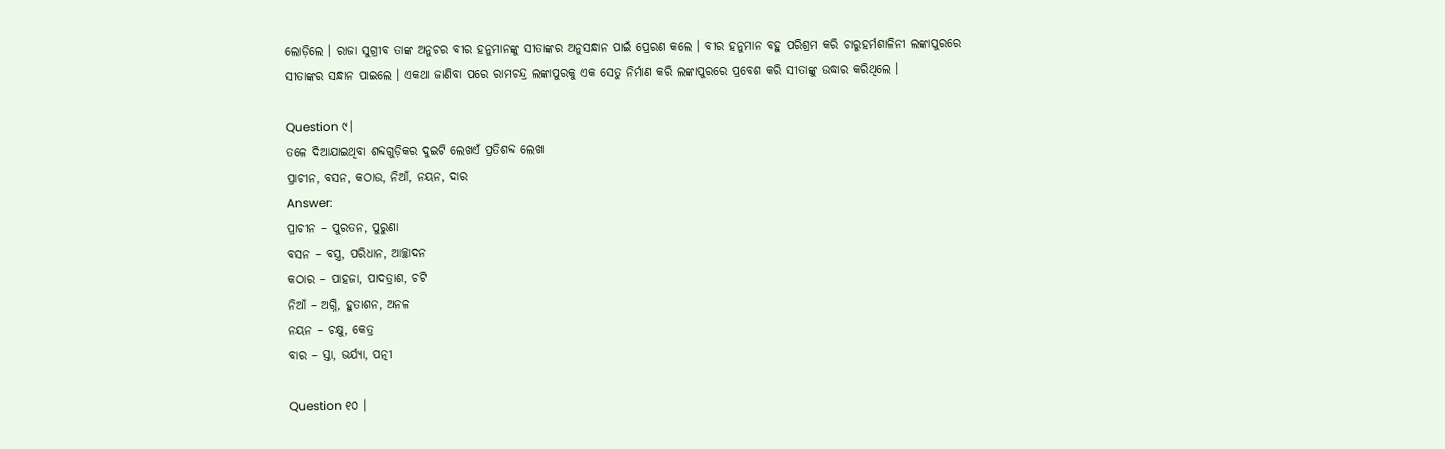ଲୋଡ଼ିଲେ । ରାଜା ସୁଗ୍ରୀବ ତାଙ୍କ ଅନୁଚର ବୀର ହନୁମାନଙ୍କୁ ସୀତାଙ୍କର ଅନୁସନ୍ଧାନ ପାଇଁ ପ୍ରେରଣ କଲେ । ବୀର ହନୁମାନ ବହୁ ପରିଶ୍ରମ କରି ଚାରୁହର୍ମଶାଳିନୀ ଲଙ୍କାପୁରରେ ସୀତାଙ୍କର ସନ୍ଧାନ ପାଇଲେ । ଏକଥା ଜାଣିବା ପରେ ରାମଚନ୍ଦ୍ର ଲଙ୍କାପୁରକୁ ଏକ ସେତୁ ନିର୍ମାଣ କରି ଲଙ୍କାପୁରରେ ପ୍ରବେଶ କରି ସୀତାଙ୍କୁ ଉଦ୍ଧାର କରିଥିଲେ ।

Question ୯।
ତଳେ ଦିଆଯାଇଥିବା ଶବ୍ଦଗୁଡ଼ିକର ଦୁଇଟି ଲେଖଏଁ ପ୍ରତିଶବ୍ଦ ଲେଖା
ପ୍ରାଚୀନ, ବସନ, କଠାଉ, ନିଆଁ, ନୟନ, ଦାର
Answer:
ପ୍ରାଚୀନ – ପୁରତନ, ପୁରୁଣା
ବସନ – ବସ୍ତ୍ର, ପରିଧାନ, ଆଚ୍ଛାଦନ
କଠାର – ପାହଜା, ପାଦତ୍ରାଶ, ଚଟି
ନିଆଁ – ଅଗ୍ନି, ହୁତାଶନ, ଅନଳ
ନୟନ – ଚକ୍ଷୁ, କେତ୍ର
ବାର – ସ୍ତା, ଭର୍ଯ୍ୟା, ପତ୍ନୀ

Question ୧୦ ।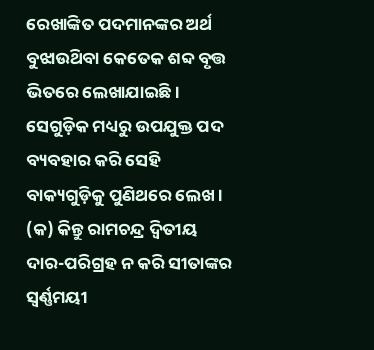ରେଖାଙ୍କିତ ପଦମାନଙ୍କର ଅର୍ଥ ବୁଝାଉଥ‌ିବା କେତେକ ଶବ୍ଦ ବୃତ୍ତ ଭିତରେ ଲେଖାଯାଇଛି । ସେଗୁଡ଼ିକ ମଧ୍ୟରୁ ଉପଯୁକ୍ତ ପଦ ବ୍ୟବହାର କରି ସେହି ବାକ୍ୟଗୁଡ଼ିକୁ ପୁଣିଥରେ ଲେଖ ।
(କ) କିନ୍ତୁ ରାମଚନ୍ଦ୍ର ଦ୍ବିତୀୟ ଦାର-ପରିଗ୍ରହ ନ କରି ସୀତାଙ୍କର ସ୍ଵର୍ଣ୍ଣମୟୀ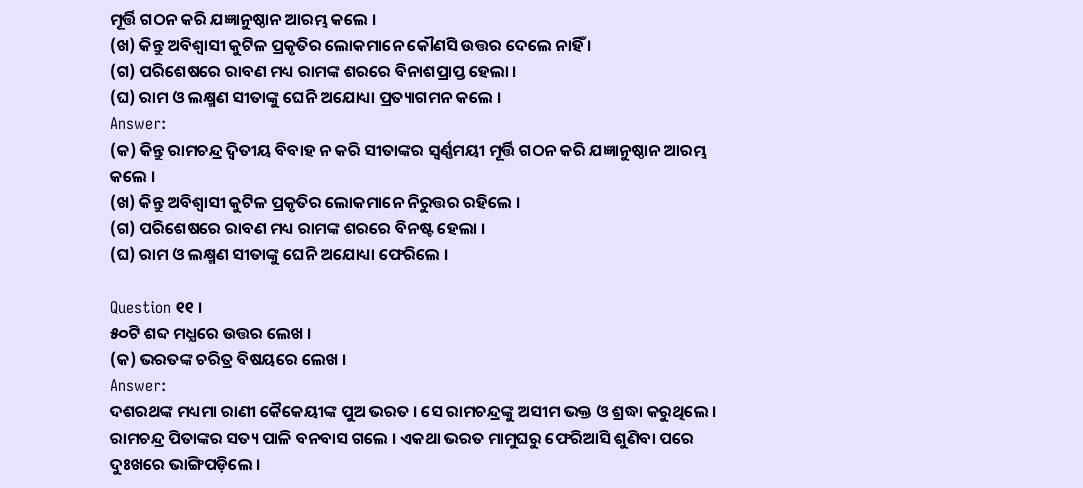ମୂର୍ତ୍ତି ଗଠନ କରି ଯଜ୍ଞାନୁଷ୍ଠାନ ଆରମ୍ଭ କଲେ ।
(ଖ) କିନ୍ତୁ ଅବିଶ୍ୱାସୀ କୁଟିଳ ପ୍ରକୃତିର ଲୋକମାନେ କୌଣସି ଉତ୍ତର ଦେଲେ ନାହିଁ ।
(ଗ) ପରିଶେଷରେ ରାବଣ ମଧ୍ୟ ରାମଙ୍କ ଶରରେ ବିନାଶପ୍ରାପ୍ତ ହେଲା ।
(ଘ) ରାମ ଓ ଲକ୍ଷ୍ମଣ ସୀତାଙ୍କୁ ଘେନି ଅଯୋଧ୍ୟା ପ୍ରତ୍ୟାଗମନ କଲେ ।
Answer:
(କ) କିନ୍ତୁ ରାମଚନ୍ଦ୍ର ଦ୍ବିତୀୟ ବିବାହ ନ କରି ସୀତାଙ୍କର ସ୍ଵର୍ଣ୍ଣମୟୀ ମୂର୍ତ୍ତି ଗଠନ କରି ଯଜ୍ଞାନୁଷ୍ଠାନ ଆରମ୍ଭ କଲେ ।
(ଖ) କିନ୍ତୁ ଅବିଶ୍ୱାସୀ କୁଟିଳ ପ୍ରକୃତିର ଲୋକମାନେ ନିରୁତ୍ତର ରହିଲେ ।
(ଗ) ପରିଶେଷରେ ରାବଣ ମଧ୍ୟ ରାମଙ୍କ ଶରରେ ବିନଷ୍ଟ ହେଲା ।
(ଘ) ରାମ ଓ ଲକ୍ଷ୍ମଣ ସୀତାଙ୍କୁ ଘେନି ଅଯୋଧ୍ୟା ଫେରିଲେ ।

Question ୧୧ ।
୫୦ଟି ଶବ୍ଦ ମଧ୍ଯରେ ଉତ୍ତର ଲେଖ ।
(କ) ଭରତଙ୍କ ଚରିତ୍ର ବିଷୟରେ ଲେଖ ।
Answer:
ଦଶରଥଙ୍କ ମଧ୍ୟମା ରାଣୀ କୈକେୟୀଙ୍କ ପୁଅ ଭରତ । ସେ ରାମଚନ୍ଦ୍ରଙ୍କୁ ଅସୀମ ଭକ୍ତ ଓ ଶ୍ରଦ୍ଧା କରୁଥିଲେ । ରାମଚନ୍ଦ୍ର ପିତାଙ୍କର ସତ୍ୟ ପାଳି ବନବାସ ଗଲେ । ଏକଥା ଭରତ ମାମୁଘରୁ ଫେରିଆସି ଶୁଣିବା ପରେ ଦୁଃଖରେ ଭାଙ୍ଗିପଡ଼ିଲେ ।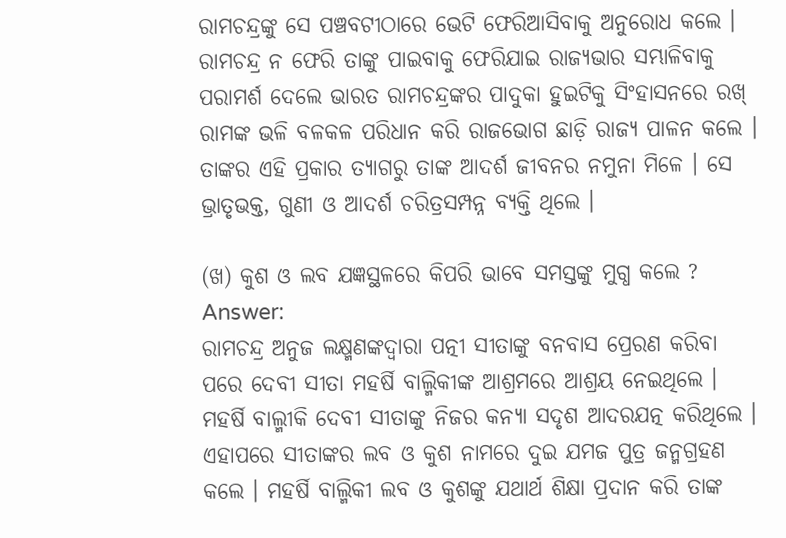ରାମଚନ୍ଦ୍ରଙ୍କୁ ସେ ପଞ୍ଚବଟୀଠାରେ ଭେଟି ଫେରିଆସିବାକୁ ଅନୁରୋଧ କଲେ । ରାମଚନ୍ଦ୍ର ନ ଫେରି ତାଙ୍କୁ ପାଇବାକୁ ଫେରିଯାଇ ରାଜ୍ୟଭାର ସମ୍ଭାଳିବାକୁ ପରାମର୍ଶ ଦେଲେ ଭାରତ ରାମଚନ୍ଦ୍ରଙ୍କର ପାଦୁକା ହୁଇଟିକୁ ସିଂହାସନରେ ରଖ୍ ରାମଙ୍କ ଭଳି ବଳକଳ ପରିଧାନ କରି ରାଜଭୋଗ ଛାଡ଼ି ରାଜ୍ୟ ପାଳନ କଲେ । ତାଙ୍କର ଏହି ପ୍ରକାର ତ୍ୟାଗରୁ ତାଙ୍କ ଆଦର୍ଶ ଜୀବନର ନମୁନା ମିଳେ । ସେ ଭ୍ରାତୃଭକ୍ତ, ଗୁଣୀ ଓ ଆଦର୍ଶ ଚରିତ୍ରସମ୍ପନ୍ନ ବ୍ୟକ୍ତି ଥିଲେ ।

(ଖ) କୁଶ ଓ ଲବ ଯଜ୍ଞସ୍ଥଳରେ କିପରି ଭାବେ ସମସ୍ତଙ୍କୁ ମୁଗ୍ଧ କଲେ ?
Answer:
ରାମଚନ୍ଦ୍ର ଅନୁଜ ଲକ୍ଷ୍ମଣଙ୍କଦ୍ବାରା ପତ୍ନୀ ସୀତାଙ୍କୁ ବନବାସ ପ୍ରେରଣ କରିବା ପରେ ଦେବୀ ସୀତା ମହର୍ଷି ବାଲ୍ମିକୀଙ୍କ ଆଶ୍ରମରେ ଆଶ୍ରୟ ନେଇଥିଲେ । ମହର୍ଷି ବାଲ୍ମୀକି ଦେବୀ ସୀତାଙ୍କୁ ନିଜର କନ୍ୟା ସଦୃଶ ଆଦରଯତ୍ନ କରିଥିଲେ । ଏହାପରେ ସୀତାଙ୍କର ଲବ ଓ କୁଶ ନାମରେ ଦୁଇ ଯମଜ ପୁତ୍ର ଜନ୍ମଗ୍ରହଣ କଲେ । ମହର୍ଷି ବାଲ୍ମିକୀ ଲବ ଓ କୁଶଙ୍କୁ ଯଥାର୍ଥ ଶିକ୍ଷା ପ୍ରଦାନ କରି ତାଙ୍କ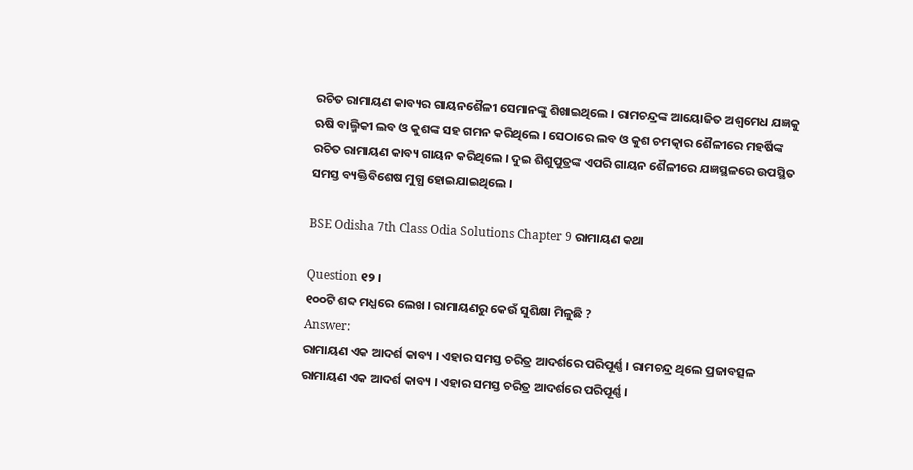ରଚିତ ରାମାୟଣ କାବ୍ୟର ଗାୟନଶୈଳୀ ସେମାନଙ୍କୁ ଶିଖାଇଥିଲେ । ରାମଚନ୍ଦ୍ରଙ୍କ ଆୟୋଜିତ ଅଶ୍ଵମେଧ ଯଜ୍ଞକୁ ଋଷି ବାଲ୍ମିକୀ ଲବ ଓ କୁଶଙ୍କ ସହ ଗମନ କରିଥିଲେ । ସେଠାରେ ଲବ ଓ କୁଶ ଚମତ୍କାର ଶୈଳୀରେ ମହର୍ଷିଙ୍କ ରଚିତ ରାମାୟଣ କାବ୍ୟ ଗାୟନ କରିଥିଲେ । ଦୁଇ ଶିଶୁପୁତ୍ରଙ୍କ ଏପରି ଗାୟନ ଶୈଳୀରେ ଯଜ୍ଞସ୍ଥଳରେ ଉପସ୍ଥିତ ସମସ୍ତ ବ୍ୟକ୍ତିବିଶେଷ ମୁଗ୍ଧ ହୋଇଯାଇଥିଲେ ।

BSE Odisha 7th Class Odia Solutions Chapter 9 ରାମାୟଣ କଥା

Question ୧୨ ।
୧୦୦ଟି ଶବ୍ଦ ମଧ୍ଯରେ ଲେଖ । ରାମାୟଣରୁ କେଉଁ ସୁଶିକ୍ଷା ମିଳୁଛି ?
Answer:
ରାମାୟଣ ଏକ ଆଦର୍ଶ କାବ୍ୟ । ଏହାର ସମସ୍ତ ଚରିତ୍ର ଆଦର୍ଶରେ ପରିପୂର୍ଣ୍ଣ । ରାମଚନ୍ଦ୍ର ଥିଲେ ପ୍ରଜାବତ୍ସଳ ରାମାୟଣ ଏକ ଆଦର୍ଶ କାବ୍ୟ । ଏହାର ସମସ୍ତ ଚରିତ୍ର ଆଦର୍ଶରେ ପରିପୂର୍ଣ୍ଣ ।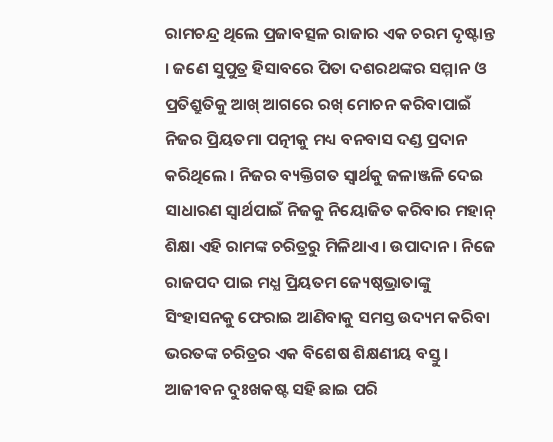ରାମଚନ୍ଦ୍ର ଥିଲେ ପ୍ରଜାବତ୍ସଳ ରାଜାର ଏକ ଚରମ ଦୃଷ୍ଟାନ୍ତ । ଜଣେ ସୁପୁତ୍ର ହିସାବରେ ପିତା ଦଶରଥଙ୍କର ସମ୍ମାନ ଓ ପ୍ରତିଶ୍ରୁତିକୁ ଆଖ୍ ଆଗରେ ରଖ୍ ମୋଚନ କରିବାପାଇଁ ନିଜର ପ୍ରିୟତମା ପତ୍ନୀକୁ ମଧ୍ୟ ବନବାସ ଦଣ୍ଡ ପ୍ରଦାନ କରିଥିଲେ । ନିଜର ବ୍ୟକ୍ତିଗତ ସ୍ଵାର୍ଥକୁ ଜଳାଞ୍ଜଳି ଦେଇ ସାଧାରଣ ସ୍ଵାର୍ଥପାଇଁ ନିଜକୁ ନିୟୋଜିତ କରିବାର ମହାନ୍ ଶିକ୍ଷା ଏହି ରାମଙ୍କ ଚରିତ୍ରରୁ ମିଳିଥାଏ । ଉପାଦାନ । ନିଜେ ରାଜପଦ ପାଇ ମଧ୍ଯ ପ୍ରିୟତମ ଜ୍ୟେଷ୍ଠଭ୍ରାତାଙ୍କୁ ସିଂହାସନକୁ ଫେରାଇ ଆଣିବାକୁ ସମସ୍ତ ଉଦ୍ୟମ କରିବା ଭରତଙ୍କ ଚରିତ୍ରର ଏକ ବିଶେଷ ଶିକ୍ଷଣୀୟ ବସ୍ତୁ । ଆଜୀବନ ଦୁଃଖକଷ୍ଟ ସହି ଛାଇ ପରି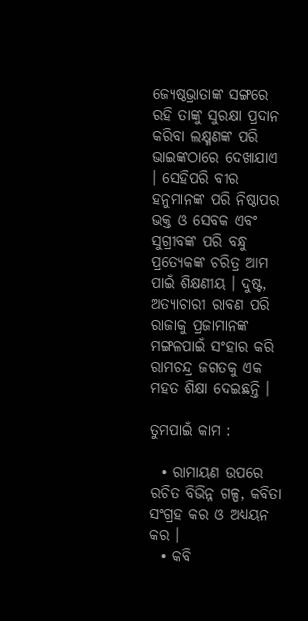ଜ୍ୟେଷ୍ଠଭ୍ରାତାଙ୍କ ସଙ୍ଗରେ ରହି ତାଙ୍କୁ ସୁରକ୍ଷା ପ୍ରଦାନ କରିବା ଲକ୍ଷ୍ମଣଙ୍କ ପରି ଭାଇଙ୍କଠାରେ ଦେଖାଯାଏ । ସେହିପରି ବୀର ହନୁମାନଙ୍କ ପରି ନିଷ୍ଠାପର ଭକ୍ତ ଓ ସେବକ ଏବଂ ସୁଗ୍ରୀବଙ୍କ ପରି ବନ୍ଧୁ ପ୍ରତ୍ୟେକଙ୍କ ଚରିତ୍ର ଆମ ପାଇଁ ଶିକ୍ଷଣୀୟ । ଦୁଷ୍ଟ, ଅତ୍ୟାଚାରୀ ରାବଣ ପରି ରାଜାକୁ ପ୍ରଜାମାନଙ୍କ ମଙ୍ଗଳପାଇଁ ସଂହାର କରି ରାମଚନ୍ଦ୍ର ଜଗତକୁ ଏକ ମହତ ଶିକ୍ଷା ଦେଇଛନ୍ତି ।

ତୁମପାଇଁ କାମ :

  • ରାମାୟଣ ଉପରେ ରଚିତ ବିଭିନ୍ନ ଗଳ୍ପ, କବିତା ସଂଗ୍ରହ କର ଓ ଅଧ୍ୟୟନ କର ।
  • କବି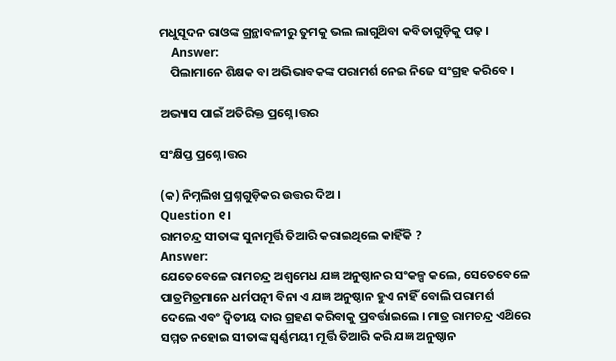ମଧୁସୂଦନ ରାଓଙ୍କ ଗ୍ରନ୍ଥାବଳୀରୁ ତୁମକୁ ଭଲ ଲାଗୁଥ‌ିବା କବିତାଗୁଡ଼ିକୁ ପଢ଼ ।
    Answer:
    ପିଲାମାନେ ଶିକ୍ଷକ ବା ଅଭିଭାବକଙ୍କ ପରାମର୍ଶ ନେଇ ନିଜେ ସଂଗ୍ରହ କରିବେ ।

ଅଭ୍ୟାସ ପାଇଁ ଅତିରିକ୍ତ ପ୍ରଶ୍ନେ।ତ୍ତର

ସଂକ୍ଷିପ୍ତ ପ୍ରଶ୍ନେ।ତ୍ତର

(କ) ନିମ୍ନଲିଖ ପ୍ରଶ୍ନଗୁଡ଼ିକର ଉତ୍ତର ଦିଅ ।
Question ୧।
ରାମଚନ୍ଦ୍ର ସୀତାଙ୍କ ସୁନାମୂର୍ତ୍ତି ତିଆରି କରାଇଥିଲେ କାହିଁକି ?
Answer:
ଯେତେବେଳେ ରାମଚନ୍ଦ୍ର ଅଶ୍ୱମେଧ ଯଜ୍ଞ ଅନୁଷ୍ଠାନର ସଂକଳ୍ପ କଲେ, ସେତେବେଳେ ପାତ୍ରମିତ୍ରମାନେ ଧର୍ମପତ୍ନୀ ବିନା ଏ ଯଜ୍ଞ ଅନୁଷ୍ଠାନ ହୁଏ ନାହିଁ ବୋଲି ପରାମର୍ଶ ଦେଲେ ଏବଂ ଦ୍ଵିତୀୟ ଦାର ଗ୍ରହଣ କରିବାକୁ ପ୍ରବର୍ତ୍ତାଇଲେ । ମାତ୍ର ରାମଚନ୍ଦ୍ର ଏଥ‌ିରେ ସମ୍ମତ ନହୋଇ ସୀତାଙ୍କ ସ୍ଵର୍ଣ୍ଣମୟୀ ମୂର୍ତ୍ତି ତିଆରି କରି ଯଜ୍ଞ ଅନୁଷ୍ଠାନ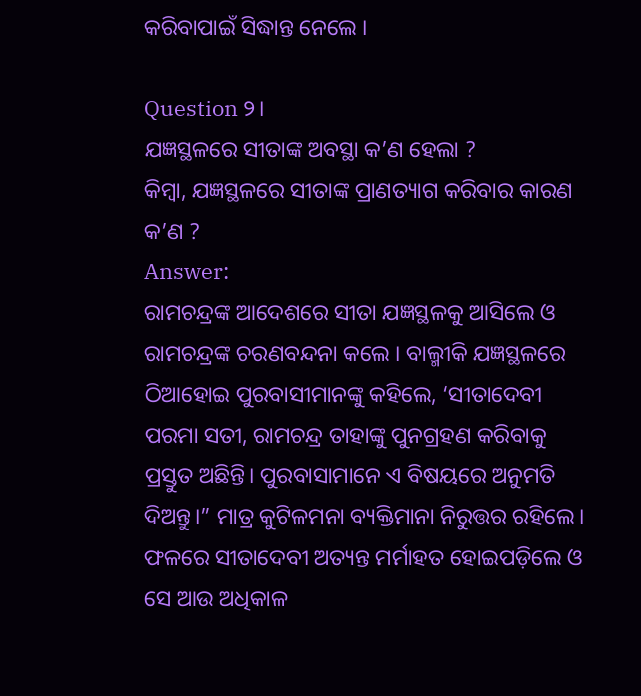କରିବାପାଇଁ ସିଦ୍ଧାନ୍ତ ନେଲେ ।

Question ୨।
ଯଜ୍ଞସ୍ଥଳରେ ସୀତାଙ୍କ ଅବସ୍ଥା କ’ଣ ହେଲା ?
କିମ୍ବା, ଯଜ୍ଞସ୍ଥଳରେ ସୀତାଙ୍କ ପ୍ରାଣତ୍ୟାଗ କରିବାର କାରଣ କ’ଣ ?
Answer:
ରାମଚନ୍ଦ୍ରଙ୍କ ଆଦେଶରେ ସୀତା ଯଜ୍ଞସ୍ଥଳକୁ ଆସିଲେ ଓ ରାମଚନ୍ଦ୍ରଙ୍କ ଚରଣବନ୍ଦନା କଲେ । ବାଲ୍ମୀକି ଯଜ୍ଞସ୍ଥଳରେ ଠିଆହୋଇ ପୁରବାସୀମାନଙ୍କୁ କହିଲେ, ‘ସୀତାଦେବୀ ପରମା ସତୀ, ରାମଚନ୍ଦ୍ର ତାହାଙ୍କୁ ପୁନଗ୍ରହଣ କରିବାକୁ ପ୍ରସ୍ତୁତ ଅଛିନ୍ତି। ପୁରବାସାମାନେ ଏ ବିଷୟରେ ଅନୁମତି ଦିଅନ୍ତୁ।” ମାତ୍ର କୁଟିଳମନା ବ୍ୟକ୍ତିମାନା ନିରୁତ୍ତର ରହିଲେ। ଫଳରେ ସୀତାଦେବୀ ଅତ୍ୟନ୍ତ ମର୍ମାହତ ହୋଇପଡ଼ିଲେ ଓ ସେ ଆଉ ଅଧିକାଳ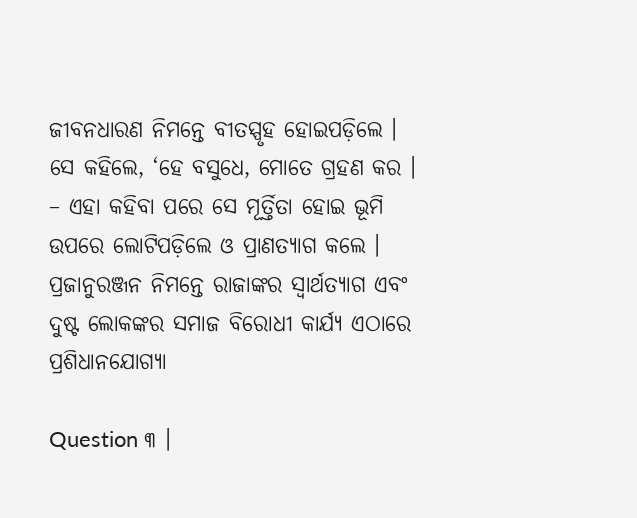ଜୀବନଧାରଣ ନିମନ୍ତେ ବୀତସ୍ପୃହ ହୋଇପଡ଼ିଲେ । ସେ କହିଲେ, ‘ହେ ବସୁଧେ, ମୋତେ ଗ୍ରହଣ କର । – ଏହା କହିବା ପରେ ସେ ମୂର୍ତ୍ତିତା ହୋଇ ଭୂମି ଉପରେ ଲୋଟିପଡ଼ିଲେ ଓ ପ୍ରାଣତ୍ୟାଗ କଲେ । ପ୍ରଜାନୁରଞ୍ଜନ ନିମନ୍ତେ ରାଜାଙ୍କର ସ୍ଵାର୍ଥତ୍ୟାଗ ଏବଂ ଦୁଷ୍ଟ ଲୋକଙ୍କର ସମାଜ ବିରୋଧୀ କାର୍ଯ୍ୟ ଏଠାରେ ପ୍ରଶିଧାନଯୋଗ୍ୟା

Question ୩ ।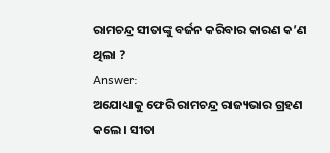ରାମଚନ୍ଦ୍ର ସୀତାଙ୍କୁ ବର୍ଜନ କରିବାର କାରଣ କ’ଣ ଥିଲା ?
Answer:
ଅଯୋଧ୍ୟାକୁ ଫେରି ରାମଚନ୍ଦ୍ର ରାଜ୍ୟଭାର ଗ୍ରହଣ କଲେ । ସୀତା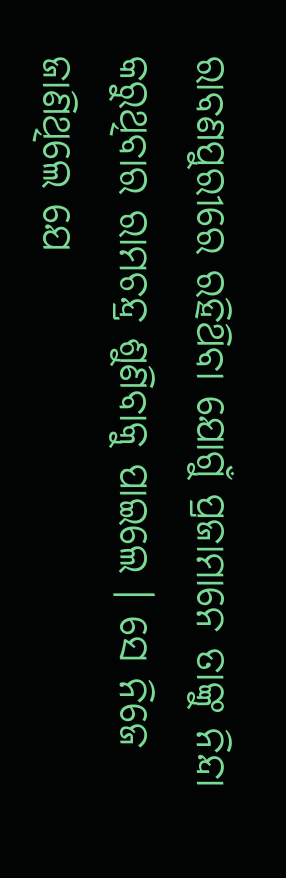ରାବଣପୁରୀରେ ରହିଥ‌ିବା ଯୋଗୁଁ ପ୍ରଜାମାନେ ତାଙ୍କୁ ନିନ୍ଦା କରୁଥିବାର ରାମଚନ୍ଦ୍ର ଶୁଣିବାକୁ ପାଇଲେ । ସେ ନିଜେ ଜାଣିଥିଲେ ଯେ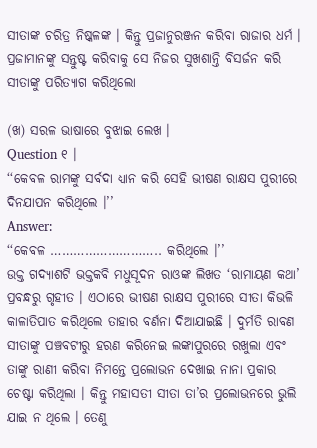ସୀତାଙ୍କ ଚରିତ୍ର ନିଷ୍କଳଙ୍କ । କିନ୍ତୁ ପ୍ରଜାନୁରଞ୍ଜନ କରିବା ରାଜାର ଧର୍ମ । ପ୍ରଜାମାନଙ୍କୁ ସନ୍ତୁଷ୍ଟ କରିବାକୁ ସେ ନିଜର ସୁଖଶାନ୍ତି ବିସର୍ଜନ କରି ସୀତାଙ୍କୁ ପରିତ୍ୟାଗ କରିଥିଲୋ

(ଖ) ସରଳ ଭାଷାରେ ବୁଝାଇ ଲେଖ ।
Question ୧ ।
‘‘କେବଳ ରାମଙ୍କୁ ସର୍ବଦା ଧ୍ୟାନ କରି ସେହି ଭୀଷଣ ରାକ୍ଷସ ପୁରୀରେ ଦିନଯାପନ କରିଥିଲେ ।’’
Answer:
‘‘କେବଳ ……………………….. କରିଥିଲେ ।’’
ଉକ୍ତ ଗଦ୍ୟାଶଟି ଭକ୍ତକବି ମଧୁସୂଦନ ରାଓଙ୍କ ଲିଖତ ‘ରାମାୟଣ କଥା’ ପ୍ରବନ୍ଧରୁ ଗୃହୀତ । ଏଠାରେ ଭୀଷଣ ରାକ୍ଷସ ପୁରୀରେ ସୀତା କିଭଳି କାଳାତିପାତ କରିଥିଲେ ତାହାର ବର୍ଣନା ଦିଆଯାଇଛି । ଦୁର୍ମତି ରାବଣ ସୀତାଙ୍କୁ ପଞ୍ଚବଟୀରୁ ହରଣ କରିନେଇ ଲଙ୍କାପୁରରେ ରଖୁଲା ଏବଂ ତାଙ୍କୁ ରାଣୀ କରିବା ନିମନ୍ତେ ପ୍ରଲୋଭନ ଦେଖାଇ ନାନା ପ୍ରକାର ଚେଷ୍ଟା କରିଥିଲା । କିନ୍ତୁ ମହାସତୀ ସୀତା ତା’ର ପ୍ରଲୋଭନରେ ଭୁଲି ଯାଇ ନ ଥିଲେ । ତେଣୁ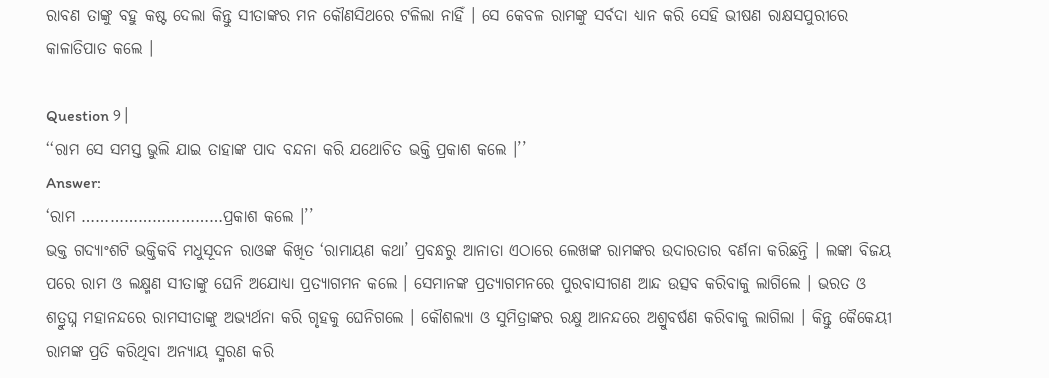ରାବଣ ତାଙ୍କୁ ବହୁ କଷ୍ଟ ଦେଲା କିନ୍ତୁ ସୀତାଙ୍କର ମନ କୌଣସିଥରେ ଟଳିଲା ନାହିଁ । ସେ କେବଳ ରାମଙ୍କୁ ସର୍ବଦା ଧ୍ୟାନ କରି ସେହି ଭୀଷଣ ରାକ୍ଷସପୁରୀରେ କାଳାତିପାତ କଲେ ।

Question ୨।
‘‘ରାମ ସେ ସମସ୍ତ ଭୁଲି ଯାଇ ତାହାଙ୍କ ପାଦ ବନ୍ଦନା କରି ଯଥୋଚିତ ଭକ୍ତି ପ୍ରକାଶ କଲେ ।’’
Answer:
‘ରାମ …………………………ପ୍ରକାଶ କଲେ ।’’
ଭକ୍ତ ଗଦ୍ୟାଂଶଟି ଭକ୍ତିକବି ମଧୁସୂଦନ ରାଓଙ୍କ କିଖିତ ‘ରାମାୟଣ କଥା’ ପ୍ରବନ୍ଧରୁ ଆନାତା ଏଠାରେ ଲେଖଙ୍କ ରାମଙ୍କର ଉଦାରତାର ବର୍ଣନା କରିଛନ୍ତି । ଲଙ୍କା ବିଜୟ ପରେ ରାମ ଓ ଲକ୍ଷ୍ମଣ ସୀତାଙ୍କୁ ଘେନି ଅଯୋଧ୍ୟା ପ୍ରତ୍ୟାଗମନ କଲେ । ସେମାନଙ୍କ ପ୍ରତ୍ୟାଗମନରେ ପୁରବାସୀଗଣ ଆନ୍ଦ ଉତ୍ସବ କରିବାକୁ ଲାଗିଲେ । ଭରତ ଓ ଶତ୍ରୁଘ୍ନ ମହାନନ୍ଦରେ ରାମସୀତାଙ୍କୁ ଅଭ୍ୟର୍ଥନା କରି ଗୃହକୁ ଘେନିଗଲେ । କୌଶଲ୍ୟା ଓ ସୁମିତ୍ରାଙ୍କର ରକ୍ଷୁ ଆନନ୍ଦରେ ଅଶ୍ରୁବର୍ଷଣ କରିବାକୁ ଲାଗିଲା । କିନ୍ତୁ କୈକେୟୀ ରାମଙ୍କ ପ୍ରତି କରିଥିବା ଅନ୍ୟାୟ ସ୍ମରଣ କରି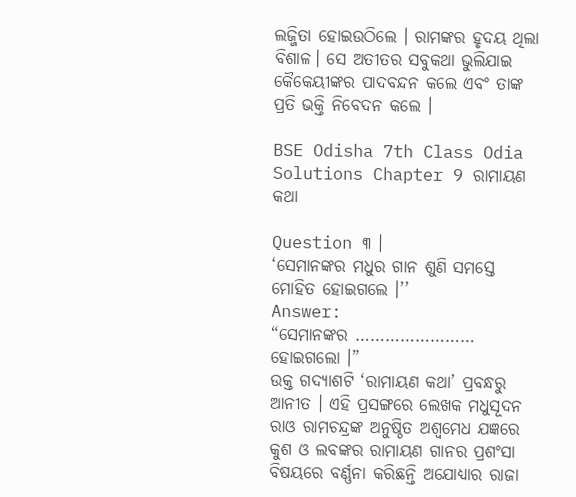ଲଜ୍ଜିତା ହୋଇଉଠିଲେ । ରାମଙ୍କର ହୃଦୟ ଥିଲା ବିଶାଳ। ସେ ଅତୀତର ସବୁକଥା ଭୁଲିଯାଇ କୈକେୟୀଙ୍କର ପାଦବନ୍ଦନ କଲେ ଏବଂ ତାଙ୍କ ପ୍ରତି ଭକ୍ତି ନିବେଦନ କଲେ ।

BSE Odisha 7th Class Odia Solutions Chapter 9 ରାମାୟଣ କଥା

Question ୩ ।
‘ସେମାନଙ୍କର ମଧୁର ଗାନ ଶୁଣି ସମସ୍ତେ ମୋହିତ ହୋଇଗଲେ ।’’
Answer:
“ସେମାନଙ୍କର …………………… ହୋଇଗଲୋ ।”
ଉକ୍ତ ଗଦ୍ୟାଶଟି ‘ରାମାୟଣ କଥା’ ପ୍ରବନ୍ଧରୁ ଆନୀତ । ଏହି ପ୍ରସଙ୍ଗରେ ଲେଖକ ମଧୁସୂଦନ ରାଓ ରାମଚନ୍ଦ୍ରଙ୍କ ଅନୁଷ୍ଠିତ ଅଶ୍ଵମେଧ ଯଜ୍ଞରେ କୁଶ ଓ ଲବଙ୍କର ରାମାୟଣ ଗାନର ପ୍ରଶଂସା ବିଷୟରେ ବର୍ଣ୍ଣନା କରିଛନ୍ତି ଅଯୋଧ୍ୟାର ରାଜା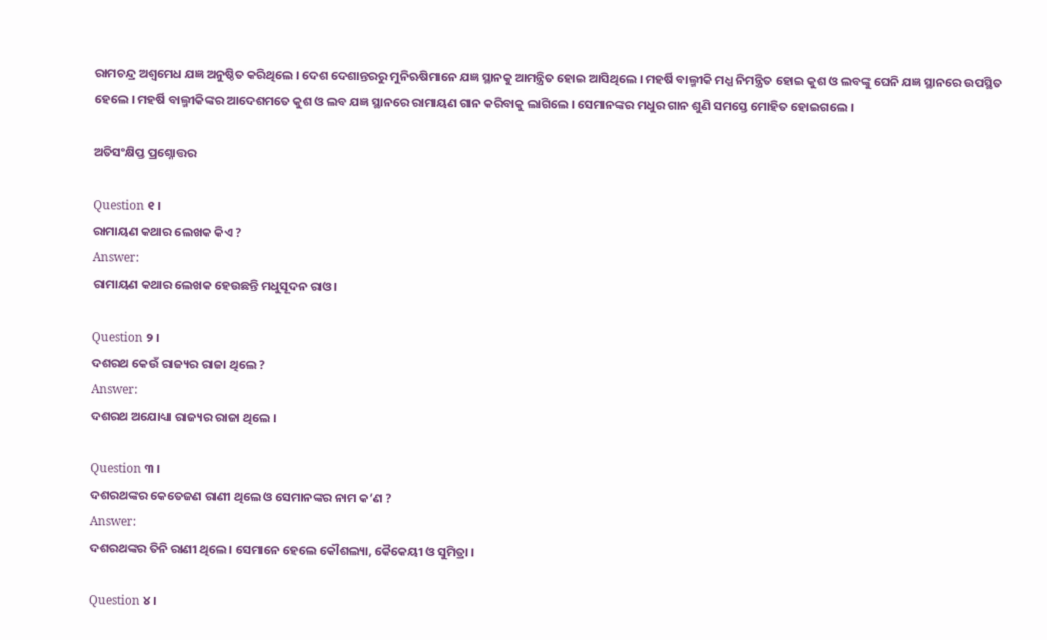ରାମଚନ୍ଦ୍ର ଅଶ୍ଵମେଧ ଯଜ୍ଞ ଅନୁଷ୍ଠିତ କରିଥିଲେ । ଦେଶ ଦେଶାନ୍ତରରୁ ମୁନିଋଷିମାନେ ଯଜ୍ଞ ସ୍ଥାନକୁ ଆମନ୍ତ୍ରିତ ହୋଇ ଆସିଥିଲେ । ମହର୍ଷି ବାଲ୍ମୀକି ମଧ୍ଯ ନିମନ୍ତ୍ରିତ ହୋଇ କୁଶ ଓ ଲବଙ୍କୁ ଘେନି ଯଜ୍ଞ ସ୍ଥାନରେ ଉପସ୍ଥିତ ହେଲେ । ମହର୍ଷି ବାଲ୍ମୀକିଙ୍କର ଆଦେଶମତେ କୁଶ ଓ ଲବ ଯଜ୍ଞ ସ୍ଥାନରେ ରାମାୟଣ ଗାନ କରିବାକୁ ଲାଗିଲେ । ସେମାନଙ୍କର ମଧୁର ଗାନ ଶୁଣି ସମସ୍ତେ ମୋହିତ ହୋଇଗଲେ ।

ଅତିସଂକ୍ଷିପ୍ତ ପ୍ରଶ୍ନୋତ୍ତର

Question ୧ ।
ରାମାୟଣ କଥାର ଲେଖକ କିଏ ?
Answer:
ରାମାୟଣ କଥାର ଲେଖକ ହେଉଛନ୍ତି ମଧୁସୂଦନ ରାଓ।

Question ୨ ।
ଦଶରଥ କେଉଁ ରାଜ୍ୟର ରାଜା ଥିଲେ ?
Answer:
ଦଶରଥ ଅଯୋଧ୍ୟା ରାଜ୍ୟର ରାଜା ଥିଲେ ।

Question ୩ ।
ଦଶରଥଙ୍କର କେତେଜଣ ରାଣୀ ଥିଲେ ଓ ସେମାନଙ୍କର ନାମ କ’ଣ ?
Answer:
ଦଶରଥଙ୍କର ତିନି ରାଣୀ ଥିଲେ। ସେମାନେ ହେଲେ କୌଶଲ୍ୟା, କୈକେୟୀ ଓ ସୁମିତ୍ରା ।

Question ୪ ।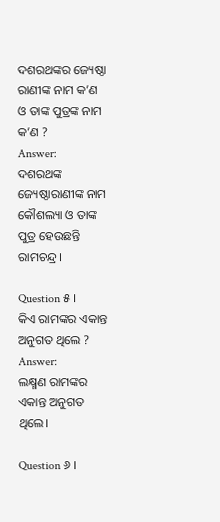ଦଶରଥଙ୍କର ଜ୍ୟେଷ୍ଠା ରାଣୀଙ୍କ ନାମ କ’ଣ ଓ ତାଙ୍କ ପୁତ୍ରଙ୍କ ନାମ କ’ଣ ?
Answer:
ଦଶରଥଙ୍କ ଜ୍ୟେଷ୍ଠାରାଣୀଙ୍କ ନାମ କୌଶଲ୍ୟା ଓ ତାଙ୍କ ପୁତ୍ର ହେଉଛନ୍ତି ରାମଚନ୍ଦ୍ର।

Question ୫ ।
କିଏ ରାମଙ୍କର ଏକାନ୍ତ ଅନୁଗତ ଥିଲେ ?
Answer:
ଲକ୍ଷ୍ମଣ ରାମଙ୍କର ଏକାନ୍ତ ଅନୁଗତ ଥିଲେ।

Question ୬ ।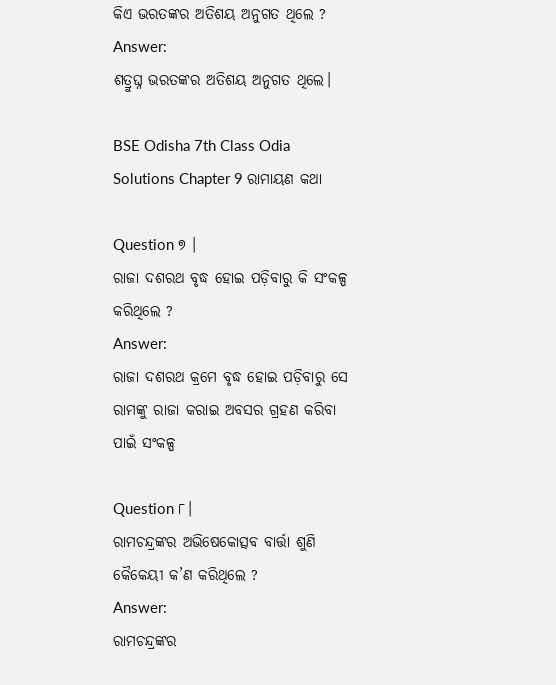କିଏ ଭରତଙ୍କର ଅତିଶୟ ଅନୁଗତ ଥିଲେ ?
Answer:
ଶତ୍ରୁଘ୍ନ ଭରତଙ୍କର ଅତିଶୟ ଅନୁଗତ ଥିଲେ।

BSE Odisha 7th Class Odia Solutions Chapter 9 ରାମାୟଣ କଥା

Question ୭ ।
ରାଜା ଦଶରଥ ବୃଦ୍ଧ ହୋଇ ପଡ଼ିବାରୁ କି ସଂକଳ୍ପ କରିଥିଲେ ?
Answer:
ରାଜା ଦଶରଥ କ୍ରମେ ବୃଦ୍ଧ ହୋଇ ପଡ଼ିବାରୁ ସେ ରାମଙ୍କୁ ରାଜା କରାଇ ଅବସର ଗ୍ରହଣ କରିବା ପାଇଁ ସଂକଳ୍ପ

Question ୮।
ରାମଚନ୍ଦ୍ରଙ୍କର ଅଭିଷେକୋତ୍ସବ ବାର୍ତ୍ତା ଶୁଣି କୈକେୟୀ କ’ଣ କରିଥିଲେ ?
Answer:
ରାମଚନ୍ଦ୍ରଙ୍କର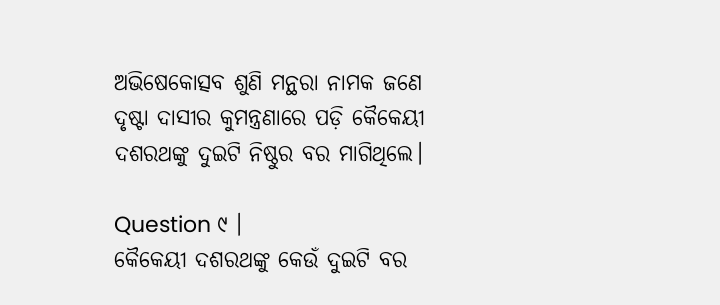ଅଭିଷେକୋତ୍ସବ ଶୁଣି ମନ୍ଥରା ନାମକ ଜଣେ ଦୃଷ୍ଟା ଦାସୀର କୁମନ୍ତ୍ରଣାରେ ପଡ଼ି କୈକେୟୀ ଦଶରଥଙ୍କୁ ଦୁଇଟି ନିଷ୍ଠୁର ବର ମାଗିଥିଲେ।

Question ୯ ।
କୈକେୟୀ ଦଶରଥଙ୍କୁ କେଉଁ ଦୁଇଟି ବର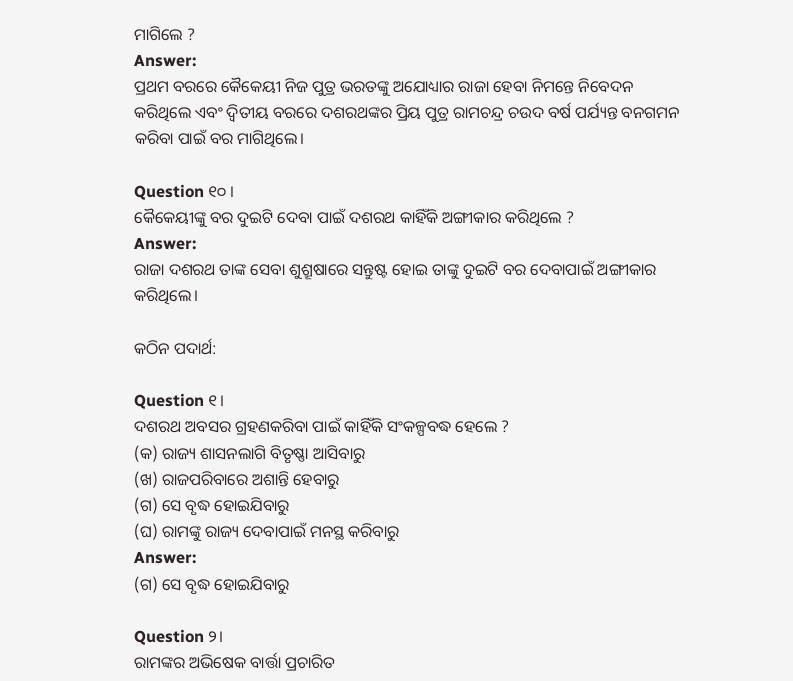ମାଗିଲେ ?
Answer:
ପ୍ରଥମ ବରରେ କୈକେୟୀ ନିଜ ପୁତ୍ର ଭରତଙ୍କୁ ଅଯୋଧ୍ୟାର ରାଜା ହେବା ନିମନ୍ତେ ନିବେଦନ କରିଥିଲେ ଏବଂ ଦ୍ଵିତୀୟ ବରରେ ଦଶରଥଙ୍କର ପ୍ରିୟ ପୁତ୍ର ରାମଚନ୍ଦ୍ର ଚଉଦ ବର୍ଷ ପର୍ଯ୍ୟନ୍ତ ବନଗମନ କରିବା ପାଇଁ ବର ମାଗିଥିଲେ।

Question ୧୦ ।
କୈକେୟୀଙ୍କୁ ବର ଦୁଇଟି ଦେବା ପାଇଁ ଦଶରଥ କାହିଁକି ଅଙ୍ଗୀକାର କରିଥିଲେ ?
Answer:
ରାଜା ଦଶରଥ ତାଙ୍କ ସେବା ଶୁଶ୍ରୂଷାରେ ସନ୍ତୁଷ୍ଟ ହୋଇ ତାଙ୍କୁ ଦୁଇଟି ବର ଦେବାପାଇଁ ଅଙ୍ଗୀକାର କରିଥିଲେ।

କଠିନ ପଦାର୍ଥ:

Question ୧।
ଦଶରଥ ଅବସର ଗ୍ରହଣକରିବା ପାଇଁ କାହିଁକି ସଂକଳ୍ପବଦ୍ଧ ହେଲେ ?
(କ) ରାଜ୍ୟ ଶାସନଲାଗି ବିତୃଷ୍ଣା ଆସିବାରୁ
(ଖ) ରାଜପରିବାରେ ଅଶାନ୍ତି ହେବାରୁ
(ଗ) ସେ ବୃଦ୍ଧ ହୋଇଯିବାରୁ
(ଘ) ରାମଙ୍କୁ ରାଜ୍ୟ ଦେବାପାଇଁ ମନସ୍ଥ କରିବାରୁ
Answer:
(ଗ) ସେ ବୃଦ୍ଧ ହୋଇଯିବାରୁ

Question ୨।
ରାମଙ୍କର ଅଭିଷେକ ବାର୍ତ୍ତା ପ୍ରଚାରିତ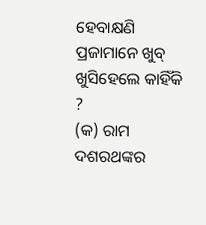ହେବାକ୍ଷଣି ପ୍ରଜାମାନେ ଖୁବ୍ ଖୁସିହେଲେ କାହିଁକି ?
(କ) ରାମ ଦଶରଥଙ୍କର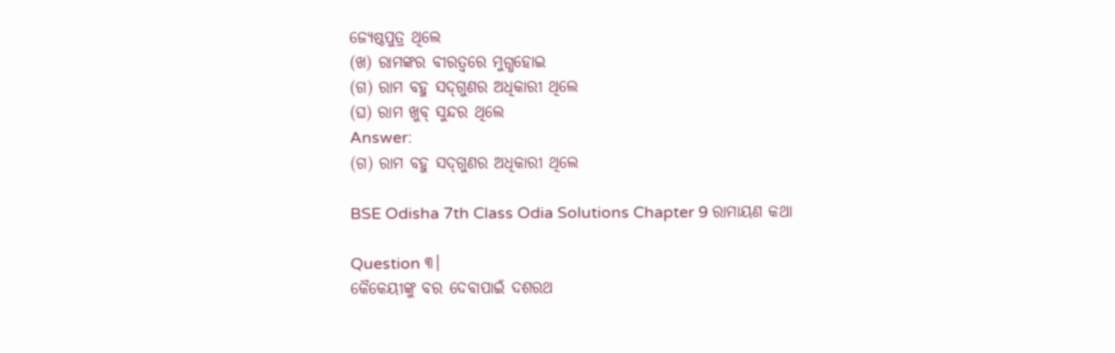ଜ୍ୟେଷ୍ଠପୁତ୍ର ଥିଲେ
(ଖ) ରାମଙ୍କର ବୀରତ୍ଵରେ ମୁଗ୍ଧହୋଇ
(ଗ) ରାମ ବହୁ ସଦ୍‌ଗୁଣର ଅଧିକାରୀ ଥିଲେ
(ଘ) ରାମ ଖୁବ୍ ସୁନ୍ଦର ଥିଲେ
Answer:
(ଗ) ରାମ ବହୁ ସଦ୍‌ଗୁଣର ଅଧିକାରୀ ଥିଲେ

BSE Odisha 7th Class Odia Solutions Chapter 9 ରାମାୟଣ କଥା

Question ୩।
କୈକେୟୀଙ୍କୁ ବର ଦେବାପାଇଁ ଦଶରଥ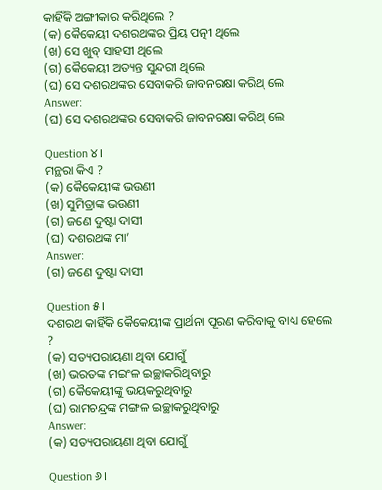କାହିଁକି ଅଙ୍ଗୀକାର କରିଥିଲେ ?
(କ) କୈକେୟୀ ଦଶରଥଙ୍କର ପ୍ରିୟ ପତ୍ନୀ ଥିଲେ
(ଖ) ସେ ଖୁବ୍ ସାହସୀ ଥିଲେ
(ଗ) କୈକେୟୀ ଅତ୍ୟନ୍ତ ସୁନ୍ଦରୀ ଥିଲେ
(ଘ) ସେ ଦଶରଥଙ୍କର ସେବାକରି ଜାବନରକ୍ଷା କରିଥ୍ ଲେ
Answer:
(ଘ) ସେ ଦଶରଥଙ୍କର ସେବାକରି ଜାବନରକ୍ଷା କରିଥ୍ ଲେ

Question ୪।
ମନ୍ଥରା କିଏ ?
(କ) କୈକେୟୀଙ୍କ ଭଉଣୀ
(ଖ) ସୁମିତ୍ରାଙ୍କ ଭଉଣୀ
(ଗ) ଜଣେ ଦୁଷ୍ଟା ଦାସୀ
(ଘ) ଦଶରଥଙ୍କ ମା’
Answer:
(ଗ) ଜଣେ ଦୁଷ୍ଟା ଦାସୀ

Question ୫।
ଦଶରଥ କାହିଁକି କୈକେୟୀଙ୍କ ପ୍ରାର୍ଥନା ପୂରଣ କରିବାକୁ ବାଧ୍ୟ ହେଲେ ?
(କ) ସତ୍ୟପରାୟଣା ଥିବା ଯୋଗୁଁ
(ଖ) ଭରତଙ୍କ ମଇଂଳ ଇଚ୍ଛାକରିଥିବାରୁ
(ଗ) କୈକେୟୀଙ୍କୁ ଭୟକରୁଥିବାରୁ
(ଘ) ରାମଚନ୍ଦ୍ରଙ୍କ ମଙ୍ଗଳ ଇଚ୍ଛାକରୁଥିବାରୁ
Answer:
(କ) ସତ୍ୟପରାୟଣା ଥିବା ଯୋଗୁଁ

Question ୬।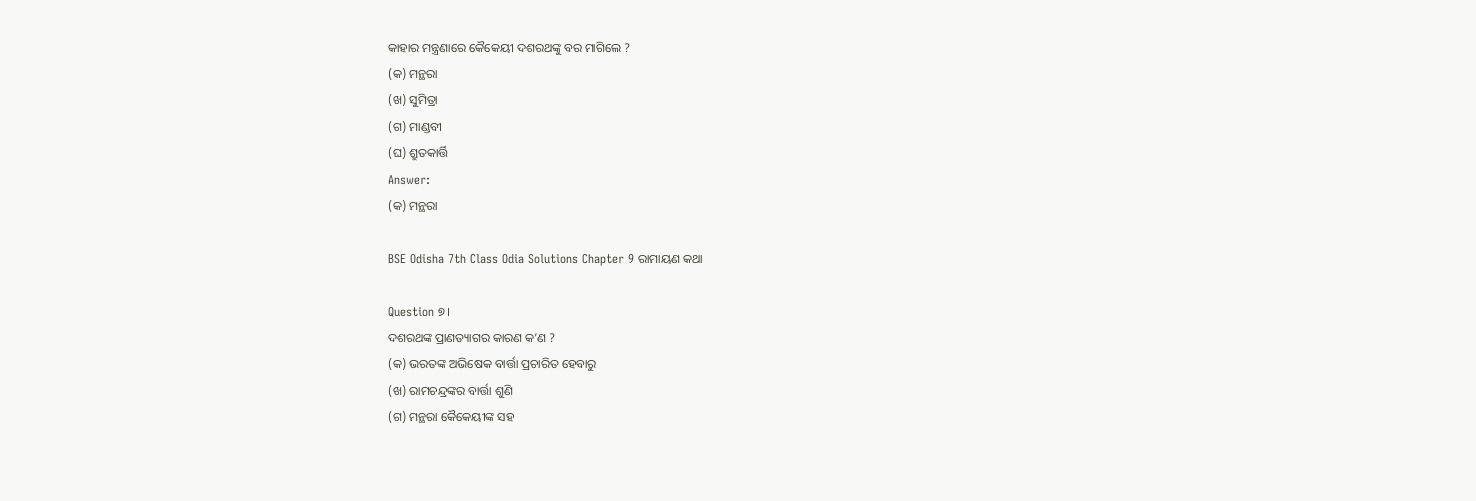କାହାର ମନ୍ତ୍ରଣାରେ କୈକେୟୀ ଦଶରଥଙ୍କୁ ବର ମାଗିଲେ ?
(କ) ମନ୍ଥରା
(ଖ) ସୁମିତ୍ରା
(ଗ) ମାଣ୍ଡବୀ
(ଘ) ଶ୍ରୁତକାର୍ତ୍ତି
Answer:
(କ) ମନ୍ଥରା

BSE Odisha 7th Class Odia Solutions Chapter 9 ରାମାୟଣ କଥା

Question ୭।
ଦଶରଥଙ୍କ ପ୍ରାଣତ୍ୟାଗର କାରଣ କ’ଣ ?
(କ) ଭରତଙ୍କ ଅଭିଷେକ ବାର୍ତ୍ତା ପ୍ରଚାରିତ ହେବାରୁ
(ଖ) ରାମଚନ୍ଦ୍ରଙ୍କର ବାର୍ତ୍ତା ଶୁଣି
(ଗ) ମନ୍ଥରା କୈକେୟୀଙ୍କ ସହ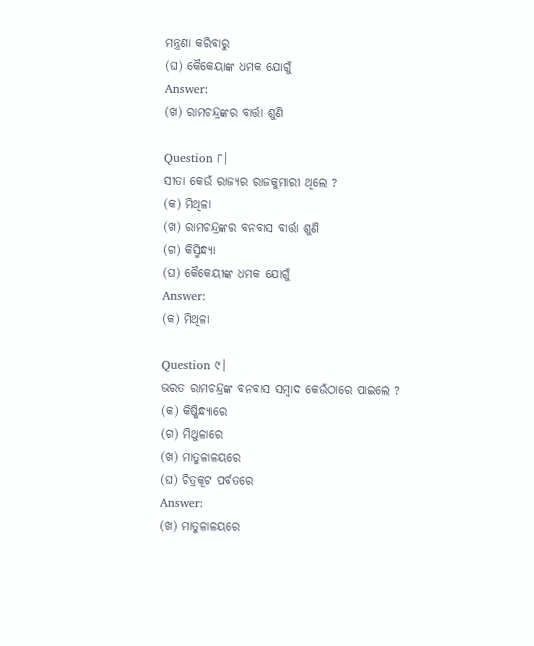ମନ୍ତ୍ରଣା କରିବାରୁ
(ଘ) କୈକେୟାଙ୍କ ଧମକ ଯୋଗୁଁ
Answer:
(ଖ) ରାମଚନ୍ଦ୍ରଙ୍କର ବାର୍ତ୍ତା ଶୁଣି

Question ୮।
ସୀତା କେଉଁ ରାଜ୍ୟର ରାଜକୁମାରୀ ଥିଲେ ?
(କ) ମିଥିଳା
(ଖ) ରାମଚନ୍ଦ୍ରଙ୍କର ବନବାସ ବାର୍ତ୍ତା ଶୁଣି
(ଗ) କିସ୍ମିନ୍ଧ୍ୟା
(ଘ) କୈକେୟୀଙ୍କ ଧମକ ଯୋଗୁଁ
Answer:
(କ) ମିଥିଳା

Question ୯।
ଭରତ ରାମଚନ୍ଦ୍ରଙ୍କ ବନବାସ ସମ୍ବାଦ କେଉଁଠାରେ ପାଇଲେ ?
(କ) କିଷ୍କିନ୍ଧ୍ୟାରେ
(ଗ) ମିଥୁଳାରେ
(ଖ) ମାତୁଳାଳୟରେ
(ଘ) ଚିତ୍ରକୂଟ ପର୍ବତରେ
Answer:
(ଖ) ମାତୁଳାଳୟରେ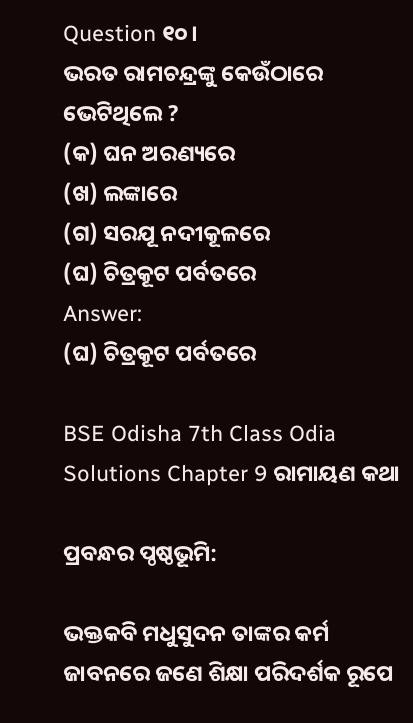Question ୧୦।
ଭରତ ରାମଚନ୍ଦ୍ରଙ୍କୁ କେଉଁଠାରେ ଭେଟିଥିଲେ ?
(କ) ଘନ ଅରଣ୍ୟରେ
(ଖ) ଲଙ୍କାରେ
(ଗ) ସରଯୂ ନଦୀକୂଳରେ
(ଘ) ଚିତ୍ରକୂଟ ପର୍ବତରେ
Answer:
(ଘ) ଚିତ୍ରକୂଟ ପର୍ବତରେ

BSE Odisha 7th Class Odia Solutions Chapter 9 ରାମାୟଣ କଥା

ପ୍ରବନ୍ଧର ପ୍ଠଷ୍ଠଭୂମି:

ଭକ୍ତକବି ମଧୁସୁଦନ ତାଙ୍କର କର୍ମ ଜାବନରେ ଜଣେ ଶିକ୍ଷା ପରିଦର୍ଶକ ରୂପେ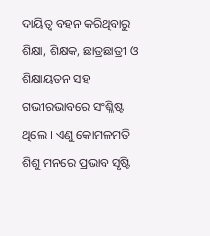ଦାୟିତ୍ୱ ବହନ କରିଥିବାରୁ ଶିକ୍ଷା, ଶିକ୍ଷକ, ଛାତ୍ରଛାତ୍ରୀ ଓ ଶିକ୍ଷାୟତନ ସହ ଗଭୀରଭାବରେ ସଂଶ୍ଳିଷ୍ଟ ଥିଲେ । ଏଣୁ କୋମଳମତି ଶିଶୁ ମନରେ ପ୍ରଭାବ ସୃଷ୍ଟି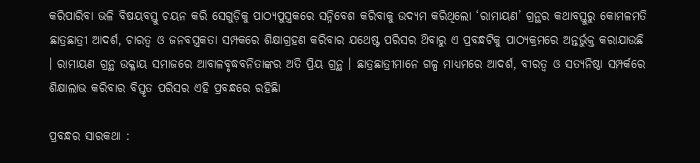କରିପାରିବା ଭଳି ବିଷୟବସ୍ତୁ ଚୟନ କରି ସେଗୁଡ଼ିକୁ ପାଠ୍ୟପୁସ୍ତ୍ରକରେ ସନ୍ନିବେଶ କରିବାକୁ ଉଦ୍ୟମ କରିଥିଲୋ ‘ରାମାୟଣ’ ଗ୍ରନ୍ଥର କଥାବସ୍ତୁରୁ କୋମଳମତି ଛାତ୍ରଛାତ୍ରୀ ଆଦର୍ଶ, ଚାରତ୍ଵ ଓ ଜନବସ୍ତ୍ରକତା ସମ୍ପକରେ ଶିକ୍ଷାଗ୍ରହଣ କରିବାର ଯଥେଷ୍ଟ ପରିସର ଥ‌ିବାରୁ ଏ ପ୍ରବନ୍ଧଟିକୁ ପାଠ୍ୟକ୍ରମରେ ଅନ୍ତର୍ଭୁକ୍ତ କରାଯାଉଛି । ରାମାୟଣ ଗ୍ରନ୍ଥ ଉକ୍ଳାୟ ସମାଜରେ ଆବାଳବୃଦ୍ଧବନିତାଙ୍କର ଅତି ପ୍ରିୟ ଗ୍ରନ୍ଥ । ଛାତ୍ରଛାତ୍ରୀମାନେ ଗଳ୍ପ ମାଧ୍ୟମରେ ଆଦର୍ଶ, ବୀରତ୍ଵ ଓ ସତ୍ୟନିଷ୍ଠା ସମ୍ପର୍କରେ ଶିକ୍ଷାଲାଭ କରିବାର ବିସ୍ତୃତ ପରିସର ଏହି ପ୍ରବନ୍ଧରେ ରହିଛିା

ପ୍ରବନ୍ଧର ସାରକଥା :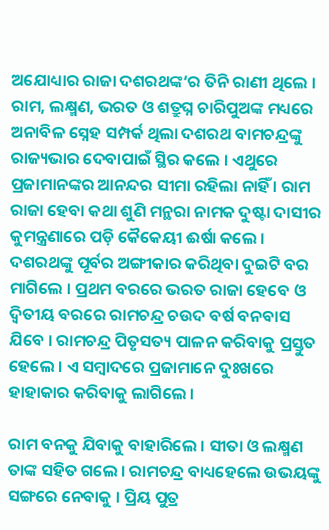ଅଯୋଧ୍ୟାର ରାଜା ଦଶରଥଙ୍କ‘ର ତିନି ରାଣୀ ଥିଲେ । ରାମ, ଲକ୍ଷ୍ମଣ, ଭରତ ଓ ଶତ୍ରୁଘ୍ନ ଚାରିପୁଅଙ୍କ ମଧ୍ୟରେ ଅନାବିଳ ସ୍ନେହ ସମ୍ପର୍କ ଥିଲା ଦଶରଥ ବାମଚନ୍ଦ୍ରଙ୍କୁ ରାଜ୍ୟଭାର ଦେବାପାଇଁ ସ୍ଥିର କଲେ । ଏଥୁରେ ପ୍ରଜାମାନଙ୍କର ଆନନ୍ଦର ସୀମା ରହିଲା ନାହିଁ । ରାମ ରାଜା ହେବା କଥା ଶୁଣି ମନ୍ଥରା ନାମକ ଦୁଷ୍ଟା ଦାସୀର କୁମନ୍ତ୍ରଣାରେ ପଡ଼ି କୈକେୟୀ ଈର୍ଷା କଲେ । ଦଶରଥଙ୍କୁ ପୂର୍ବର ଅଙ୍ଗୀକାର କରିଥିବା ଦୁଇଟି ବର ମାଗିଲେ । ପ୍ରଥମ ବରରେ ଭରତ ରାଜା ହେବେ ଓ ଦ୍ୱିତୀୟ ବରରେ ରାମଚନ୍ଦ୍ର ଚଉଦ ବର୍ଷ ବନବାସ ଯିବେ । ରାମଚନ୍ଦ୍ର ପିତୃସତ୍ୟ ପାଳନ କରିବାକୁ ପ୍ରସ୍ତୁତ ହେଲେ । ଏ ସମ୍ବାଦରେ ପ୍ରଜାମାନେ ଦୁଃଖରେ ହାହାକାର କରିବାକୁ ଲାଗିଲେ ।

ରାମ ବନକୁ ଯିବାକୁ ବାହାରିଲେ । ସୀତା ଓ ଲକ୍ଷ୍ମଣ ତାଙ୍କ ସହିତ ଗଲେ । ରାମଚନ୍ଦ୍ର ବାଧ୍ୟହେଲେ ଉଭୟଙ୍କୁ ସଙ୍ଗରେ ନେବାକୁ । ପ୍ରିୟ ପୁତ୍ର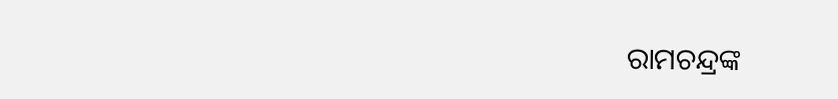ରାମଚନ୍ଦ୍ରଙ୍କ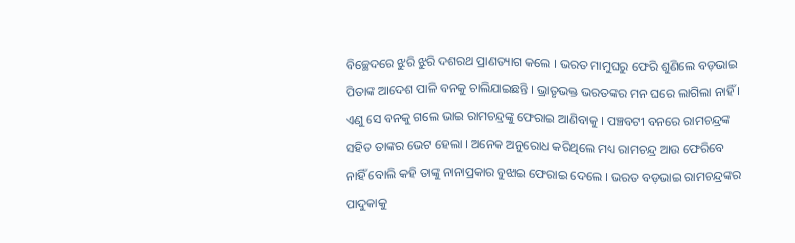ବିଚ୍ଛେଦରେ ଝୁରି ଝୁରି ଦଶରଥ ପ୍ରାଣତ୍ୟାଗ କଲେ । ଭରତ ମାମୁଘରୁ ଫେରି ଶୁଣିଲେ ବଡ଼ଭାଇ ପିତାଙ୍କ ଆଦେଶ ପାଳି ବନକୁ ଚାଲିଯାଇଛନ୍ତି । ଭ୍ରାତୃଭକ୍ତ ଭରତଙ୍କର ମନ ଘରେ ଲାଗିଲା ନାହିଁ । ଏଣୁ ସେ ବନକୁ ଗଲେ ଭାଇ ରାମଚନ୍ଦ୍ରଙ୍କୁ ଫେରାଇ ଆଣିବାକୁ । ପଞ୍ଚବଟୀ ବନରେ ରାମଚନ୍ଦ୍ରଙ୍କ ସହିତ ତାଙ୍କର ଭେଟ ହେଲା । ଅନେକ ଅନୁରୋଧ କରିଥିଲେ ମଧ୍ୟ ରାମଚନ୍ଦ୍ର ଆଉ ଫେରିବେ ନାହିଁ ବୋଲି କହି ତାଙ୍କୁ ନାନାପ୍ରକାର ବୁଝାଇ ଫେରାଇ ଦେଲେ । ଭରତ ବଡ଼ଭାଇ ରାମଚନ୍ଦ୍ରଙ୍କର ପାଦୁକାକୁ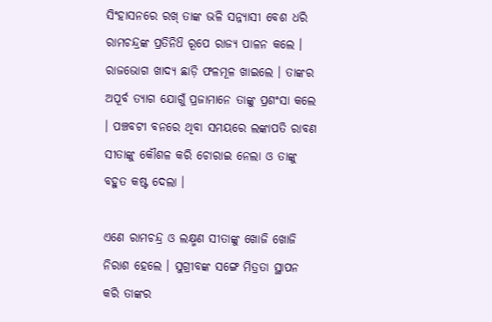ସିଂହାସନରେ ରଖ୍ ତାଙ୍କ ଭଳି ସନ୍ନ୍ୟାସୀ ବେଶ ଧରି ରାମଚନ୍ଦ୍ରଙ୍କ ପ୍ରତିନିଧ‌ି ରୂପେ ରାଜ୍ୟ ପାଳନ କଲେ । ରାଜଭୋଗ ଖାଦ୍ୟ ଛାଡ଼ି ଫଳମୂଳ ଖାଇଲେ । ତାଙ୍କର ଅପୂର୍ବ ତ୍ୟାଗ ଯୋଗୁଁ ପ୍ରଜାମାନେ ତାଙ୍କୁ ପ୍ରଶଂସା କଲେ । ପଞ୍ଚବଟୀ ବନରେ ଥିବା ସମୟରେ ଲଙ୍କାପତି ରାବଣ ସୀତାଙ୍କୁ କୌଶଳ କରି ଚୋରାଇ ନେଲା ଓ ତାଙ୍କୁ ବହୁତ କଷ୍ଟ ଦେଲା ।

ଏଣେ ରାମଚନ୍ଦ୍ର ଓ ଲକ୍ଷ୍ମଣ ସୀତାଙ୍କୁ ଖୋଜି ଖୋଜି ନିରାଶ ହେଲେ । ସୁଗ୍ରୀବଙ୍କ ସଙ୍ଗେ ମିତ୍ରତା ସ୍ଥାପନ କରି ତାଙ୍କର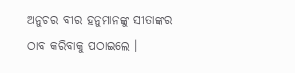ଅନୁଚର ବୀର ହନୁମାନଙ୍କୁ ସୀତାଙ୍କର ଠାବ କରିବାକୁ ପଠାଇଲେ ।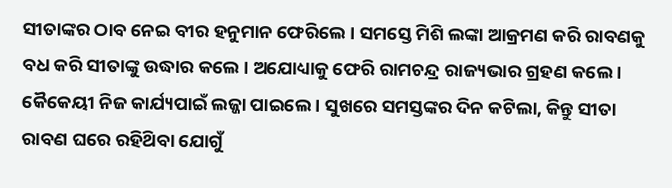ସୀତାଙ୍କର ଠାବ ନେଇ ବୀର ହନୁମାନ ଫେରିଲେ । ସମସ୍ତେ ମିଶି ଲଙ୍କା ଆକ୍ରମଣ କରି ରାବଣକୁ ବଧ କରି ସୀତାଙ୍କୁ ଉଦ୍ଧାର କଲେ । ଅଯୋଧ୍ୟାକୁ ଫେରି ରାମଚନ୍ଦ୍ର ରାଜ୍ୟଭାର ଗ୍ରହଣ କଲେ । କୈକେୟୀ ନିଜ କାର୍ଯ୍ୟପାଇଁ ଲଜ୍ଜା ପାଇଲେ । ସୁଖରେ ସମସ୍ତଙ୍କର ଦିନ କଟିଲା, କିନ୍ତୁ ସୀତା ରାବଣ ଘରେ ରହିଥ‌ିବା ଯୋଗୁଁ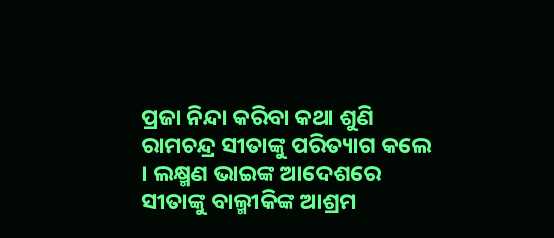ପ୍ରଜା ନିନ୍ଦା କରିବା କଥା ଶୁଣି ରାମଚନ୍ଦ୍ର ସୀତାଙ୍କୁ ପରିତ୍ୟାଗ କଲେ । ଲକ୍ଷ୍ମଣ ଭାଇଙ୍କ ଆଦେଶରେ ସୀତାଙ୍କୁ ବାଲ୍ମୀକିଙ୍କ ଆଶ୍ରମ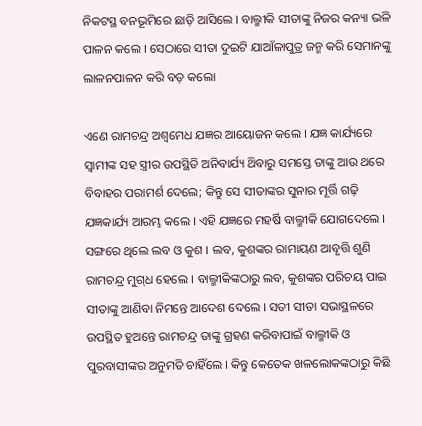ନିକଟସ୍ଥ ବନଭୂମିରେ ଛାଡ଼ି ଆସିଲେ । ବାଲ୍ମୀକି ସୀତାଙ୍କୁ ନିଜର କନ୍ୟା ଭଳି ପାଳନ କଲେ । ସେଠାରେ ସୀତା ଦୁଇଟି ଯାଆଁଳାପୁତ୍ର ଜନ୍ମ କରି ସେମାନଙ୍କୁ ଲାଳନପାଳନ କରି ବଡ଼ କଲୋ

ଏଣେ ରାମଚନ୍ଦ୍ର ଅଶ୍ଵମେଧ ଯଜ୍ଞର ଆୟୋଜନ କଲେ । ଯଜ୍ଞ କାର୍ଯ୍ୟରେ ସ୍ୱାମୀଙ୍କ ସହ ସ୍ତ୍ରୀର ଉପସ୍ଥିତି ଅନିବାର୍ଯ୍ୟ ଥ‌ିବାରୁ ସମସ୍ତେ ତାଙ୍କୁ ଆଉ ଥରେ ବିବାହର ପରାମର୍ଶ ଦେଲେ; କିନ୍ତୁ ସେ ସୀତାଙ୍କର ସୁନାର ମୂର୍ତ୍ତି ଗଢ଼ି ଯଜ୍ଞକାର୍ଯ୍ୟ ଆରମ୍ଭ କଲେ । ଏହି ଯଜ୍ଞରେ ମହର୍ଷି ବାଲ୍ମୀକି ଯୋଗଦେଲେ । ସଙ୍ଗରେ ଥିଲେ ଲବ ଓ କୁଶ । ଲବ, କୁଶଙ୍କର ରାମାୟଣ ଆବୃତ୍ତି ଶୁଣି ରାମଚନ୍ଦ୍ର ମୁଗ୍‌ଧ ହେଲେ । ବାଲ୍ମୀକିଙ୍କଠାରୁ ଲବ, କୁଶଙ୍କର ପରିଚୟ ପାଇ ସୀତାଙ୍କୁ ଆଣିବା ନିମନ୍ତେ ଆଦେଶ ଦେଲେ । ସତୀ ସୀତା ସଭାସ୍ଥଳରେ ଉପସ୍ଥିତ ହୁଅନ୍ତେ ରାମଚନ୍ଦ୍ର ତାଙ୍କୁ ଗ୍ରହଣ କରିବାପାଇଁ ବାଲ୍ମୀକି ଓ ପୁରବାସୀଙ୍କର ଅନୁମତି ଚାହିଁଲେ । କିନ୍ତୁ କେତେକ ଖଳଲୋକଙ୍କଠାରୁ କିଛି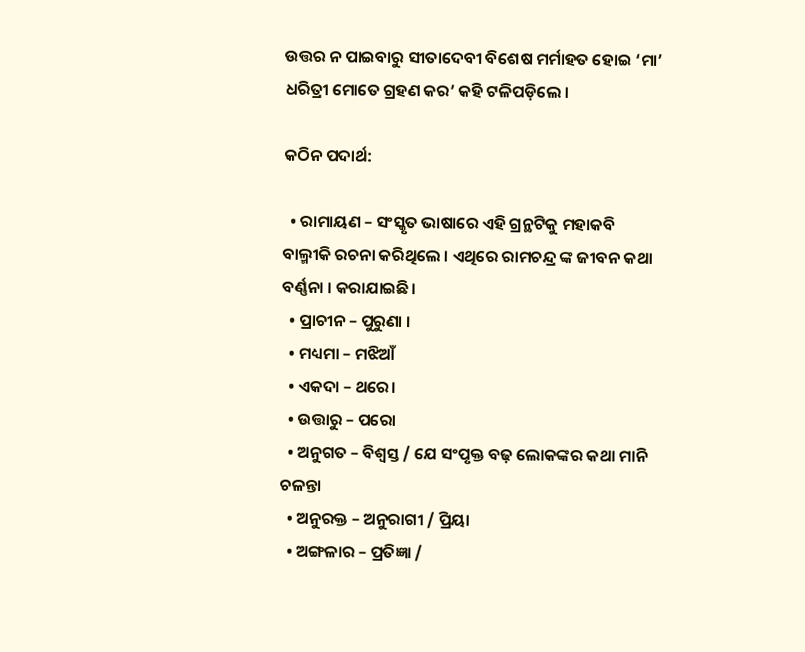ଉତ୍ତର ନ ପାଇବାରୁ ସୀତାଦେବୀ ବିଶେଷ ମର୍ମାହତ ହୋଇ ‘ମା’ ଧରିତ୍ରୀ ମୋତେ ଗ୍ରହଣ କର’ କହି ଟଳିପଡ଼ିଲେ ।

କଠିନ ପଦାର୍ଥ:

  • ରାମାୟଣ – ସଂସ୍କୃତ ଭାଷାରେ ଏହି ଗ୍ରନ୍ଥଟିକୁ ମହାକବି ବାଲ୍ମୀକି ରଚନା କରିଥିଲେ । ଏଥିରେ ରାମଚନ୍ଦ୍ର ଙ୍କ ଜୀବନ କଥା ବର୍ଣ୍ଣନା । କରାଯାଇଛି।
  • ପ୍ରାଚୀନ – ପୁରୁଣା ।
  • ମଧ୍ୟମା – ମଝିଆଁ
  • ଏକଦା – ଥରେ।
  • ଉତ୍ତାରୁ – ପରୋ
  • ଅନୁଗତ – ବିଶ୍ୱସ୍ତ / ଯେ ସଂପୃକ୍ତ ବଢ଼ ଲୋକଙ୍କର କଥା ମାନି ଚଳନ୍ତା
  • ଅନୁରକ୍ତ – ଅନୁରାଗୀ / ପ୍ରିୟା
  • ଅଙ୍ଗଳାର – ପ୍ରତିଜ୍ଞା /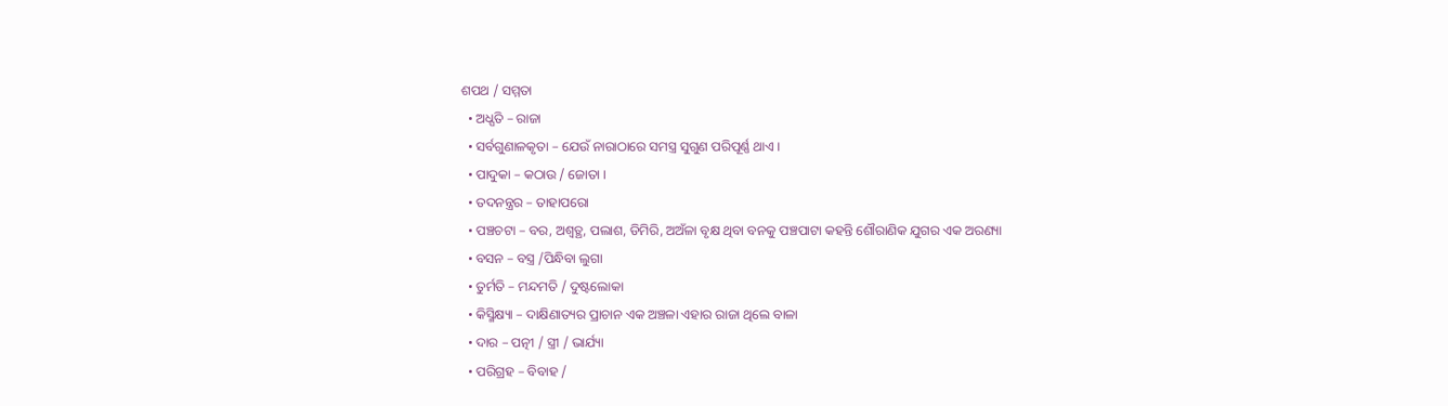ଶପଥ / ସମ୍ମତା
  • ଅଧ୍ପତି – ରାଜା
  • ସର୍ବଗୁଣାଳକୃତା – ଯେଉଁ ନାରାଠାରେ ସମସ୍ତ୍ର ସୁଗୁଣ ପରିପୂର୍ଣ୍ଣ ଥାଏ।
  • ପାଦୁକା – କଠାଉ / ଜୋତା ।
  • ତଦନନ୍ତ୍ରର – ତାହାପରୋ
  • ପଞ୍ଚଚଟା – ବର, ଅଶ୍ବତ୍ଥ, ପଲାଶ, ଡିମିରି, ଅଅଁଳା ବୃକ୍ଷ ଥିବା ବନକୁ ପଞ୍ଚପାଟା କହନ୍ତି ଶୌରାଣିକ ଯୁଗର ଏକ ଅରଣ୍ୟା
  • ବସନ – ବସ୍ତ୍ର /ପିନ୍ଧିବା ଲୁଗା
  • ତୁର୍ମତି – ମନ୍ଦମତି / ଦୁଷ୍ଟଲୋକା
  • କିସ୍ମିକ୍ଷ୍ୟା – ଦାକ୍ଷିଣାତ୍ୟର ପ୍ରାଚାନ ଏକ ଅଞ୍ଚଳା ଏହାର ରାଜା ଥିଲେ ବାଳା
  • ଦାର – ପତ୍ନୀ / ସ୍ତ୍ରୀ / ଭାର୍ଯ୍ୟା
  • ପରିଗ୍ରହ – ବିବାହ /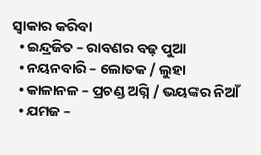ସ୍ଵାକାର କରିବା
  • ଇନ୍ଦ୍ରଜିତ – ରାବଣର ବଢ଼ ପୁଆ
  • ନୟନବାରି – ଲୋତକ / ଲୁହା
  • କାଳାନଳ – ପ୍ରଚଣ୍ଡ ଅଗ୍ନି / ଭୟଙ୍କର ନିଆଁ
  • ଯମଜ –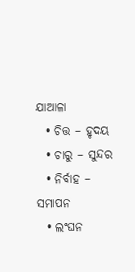ଯାଆଳା
  • ଚିତ୍ତ – ହୃଦୟ
  • ଚାରୁ – ସୁନ୍ଦର
  • ନିର୍ବାହ – ସମାପନ
  • ଲଂଘନ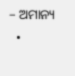– ଅମାନ୍ୟ
  •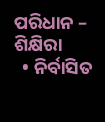ପରିଧାନ – ଶିକ୍ଷିରା
  • ନିର୍ବାସିତ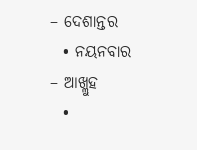– ଦେଶାନ୍ତର
  • ନୟନବାର – ଆଖ୍ଲୁହ
  •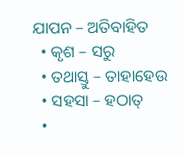ଯାପନ – ଅତିବାହିତ
  • କୃଶ – ସରୁ
  • ତଥାସ୍ତୁ – ତାହାହେଉ
  • ସହସା – ହଠାତ୍
  •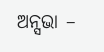ଅନ୍ସଭା –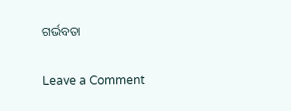ଗର୍ଭବତା

Leave a Comment